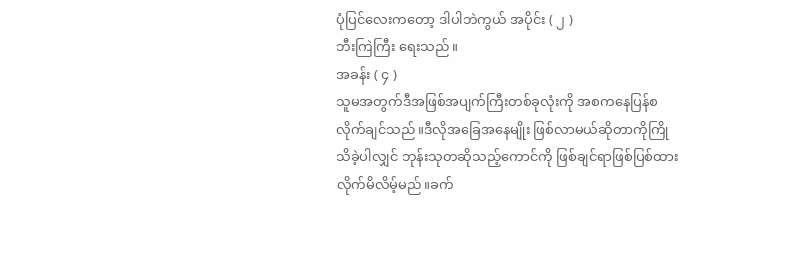ပုံပြင်လေးကတော့ ဒါပါဘဲကွယ် အပိုင်း ( ၂ )
ဘီးကြဲကြီး ရေးသည်။
အခန်း ( ၄ )
သူမအတွက်ဒီအဖြစ်အပျက်ကြီးတစ်ခုလုံးကို အစကနေပြန်စလိုက်ချင်သည်။ဒီလိုအခြေအနေမျိုး ဖြစ်လာမယ်ဆိုတာကိုကြိုသိခဲ့ပါလျှင် ဘုန်းသုတဆိုသည့်ကောင်ကို ဖြစ်ချင်ရာဖြစ်ပြစ်ထားလိုက်မိလိမ့်မည်။ခက်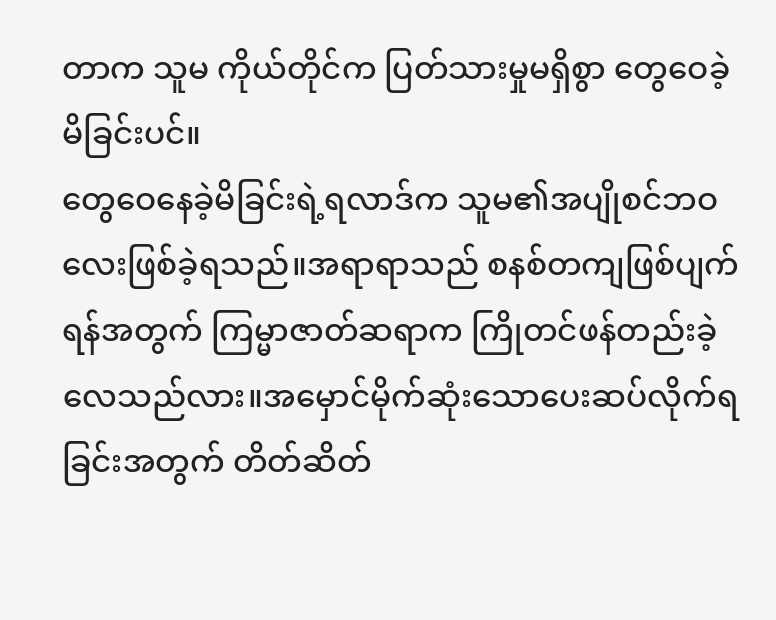တာက သူမ ကိုယ်တိုင်က ပြတ်သားမှုမရှိစွာ တွေဝေခဲ့မိခြင်းပင်။
တွေဝေနေခဲ့မိခြင်းရဲ့ရလာဒ်က သူမ၏အပျိုစင်ဘဝလေးဖြစ်ခဲ့ရသည်။အရာရာသည် စနစ်တကျဖြစ်ပျက်ရန်အတွက် ကြမ္မာဇာတ်ဆရာက ကြိုတင်ဖန်တည်းခဲ့ လေသည်လား။အမှောင်မိုက်ဆုံးသောပေးဆပ်လိုက်ရခြင်းအတွက် တိတ်ဆိတ်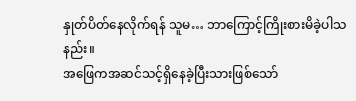နှုတ်ပိတ်နေလိုက်ရန် သူမ… ဘာကြောင့်ကြိုးစားမိခဲ့ပါသနည်း။
အဖြေကအဆင်သင့်ရှိနေခဲ့ပြီးသားဖြစ်သော်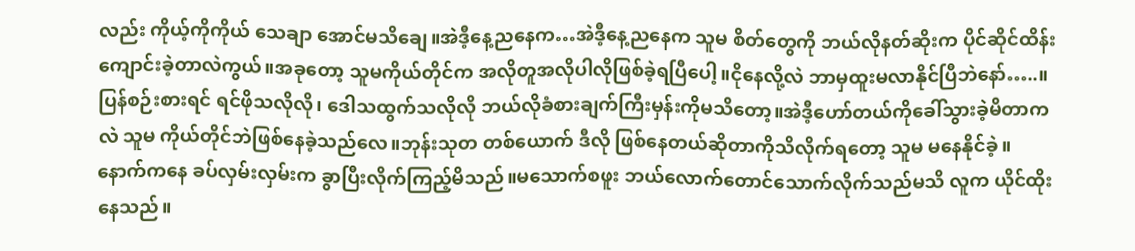လည်း ကိုယ့်ကိုကိုယ် သေချာ အောင်မသိချေ။အဲဒီ့နေ့ညနေက…အဲဒီ့နေ့ညနေက သူမ စိတ်တွေကို ဘယ်လိုနတ်ဆိုးက ပိုင်ဆိုင်ထိန်းကျောင်းခဲ့တာလဲကွယ်။အခုတော့ သူမကိုယ်တိုင်က အလိုတူအလိုပါလိုဖြစ်ခဲ့ရပြီပေါ့။ငိုနေလို့လဲ ဘာမှထူးမလာနိုင်ပြီဘဲနော်…..။
ပြန်စဉ်းစားရင် ရင်ဖိုသလိုလို၊ ဒေါသထွက်သလိုလို ဘယ်လိုခံစားချက်ကြီးမှန်းကိုမသိတော့။အဲဒီ့ဟော်တယ်ကိုခေါ်သွားခဲ့မိတာကလဲ သူမ ကိုယ်တိုင်ဘဲဖြစ်နေခဲ့သည်လေ။ဘုန်းသုတ တစ်ယောက် ဒီလို ဖြစ်နေတယ်ဆိုတာကိုသိလိုက်ရတော့ သူမ မနေနိုင်ခဲ့။
နောက်ကနေ ခပ်လှမ်းလှမ်းက ခွာပြီးလိုက်ကြည့်မိသည်။မသောက်စဖူး ဘယ်လောက်တောင်သောက်လိုက်သည်မသိ လူက ယိုင်ထိုးနေသည်။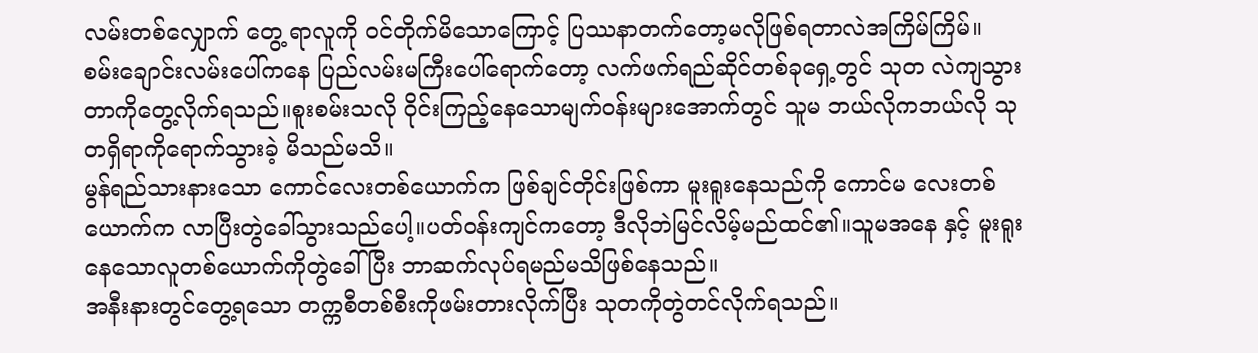လမ်းတစ်လျှောက် တွေ့ ရာလူကို ဝင်တိုက်မိသောကြောင့် ပြဿနာတက်တော့မလိုဖြစ်ရတာလဲအကြိမ်ကြိမ်။
စမ်းချောင်းလမ်းပေါ်ကနေ ပြည်လမ်းမကြီးပေါ်ရောက်တော့ လက်ဖက်ရည်ဆိုင်တစ်ခုရှေ့တွင် သုတ လဲကျသွားတာကိုတွေ့လိုက်ရသည်။စူးစမ်းသလို ဝိုင်းကြည့်နေသောမျက်ဝန်းများအောက်တွင် သူမ ဘယ်လိုကဘယ်လို သုတရှိရာကိုရောက်သွားခဲ့ မိသည်မသိ။
မွန်ရည်သားနားသော ကောင်လေးတစ်ယောက်က ဖြစ်ချင်တိုင်းဖြစ်ကာ မူးရူးနေသည်ကို ကောင်မ လေးတစ်ယောက်က လာပြီးတွဲခေါ်သွားသည်ပေါ့။ပတ်ဝန်းကျင်ကတော့ ဒီလိုဘဲမြင်လိမ့်မည်ထင်၏။သူမအနေ နှင့် မူးရူးနေသောလူတစ်ယောက်ကိုတွဲခေါ်ပြီး ဘာဆက်လုပ်ရမည်မသိဖြစ်နေသည်။
အနီးနားတွင်တွေ့ရသော တက္ကစီတစ်စီးကိုဖမ်းတားလိုက်ပြီး သုတကိုတွဲတင်လိုက်ရသည်။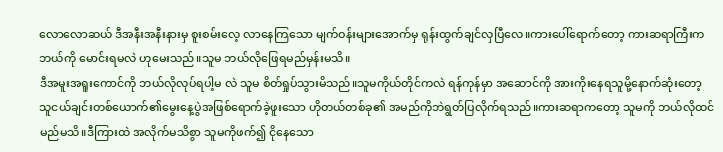လောလောဆယ် ဒီအနီးအနီးနားမှ စူးစမ်းလေ့ လာနေကြသော မျက်ဝန်းများအောက်မှ ရုန်းထွက်ချင်လှပြီလေ။ကားပေါ်ရောက်တော့ ကားဆရာကြီးက ဘယ်ကို မောင်းရမလဲ ဟုမေးသည်။သူမ ဘယ်လိုဖြေရမည်မှန်းမသိ။
ဒီအမူးအရူးကောင်ကို ဘယ်လိုလုပ်ရပါ့မ လဲ သူမ စိတ်ရှုပ်သွားမိသည်။သူမကိုယ်တိုင်ကလဲ ရန်ကုန်မှာ အဆောင်ကို အားကိုးနေရသူမို့နောက်ဆုံးတော့ သူငယ်ချင်းတစ်ယောက်၏မွေးနေ့ပွဲအဖြစ်ရောက်ခဲ့ဖူးသော ဟိုတယ်တစ်ခု၏ အမည်ကိုဘဲရွတ်ပြလိုက်ရသည်။ကားဆရာကတော့ သူမကို ဘယ်လိုထင်မည်မသိ။ဒီကြားထဲ အလိုက်မသိစွာ သူမကိုဖက်၍ ငိုနေသော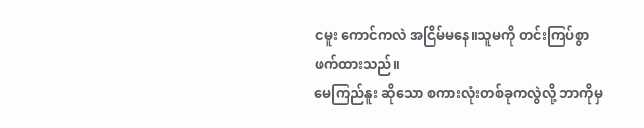ငမူး ကောင်ကလဲ အငြိမ်မနေ။သူမကို တင်းကြပ်စွာဖက်ထားသည်။
မေကြည်နူး ဆိုသော စကားလုံးတစ်ခုကလွဲလို့ ဘာကိုမှ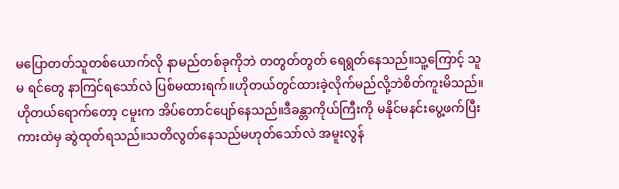မပြောတတ်သူတစ်ယောက်လို နာမည်တစ်ခုကိုဘဲ တတွတ်တွတ် ရေရွတ်နေသည်။သူ့ကြောင့် သူမ ရင်တွေ နာကြင်ရသော်လဲ ပြစ်မထားရက်။ဟိုတယ်တွင်ထားခဲ့လိုက်မည်လို့ဘဲစိတ်ကူးမိသည်။
ဟိုတယ်ရောက်တော့ ငမူးက အိပ်တောင်ပျော်နေသည်။ဒီခန္တာကိုယ်ကြီးကို မနိုင်မနင်းပွေ့ဖက်ပြီး ကားထဲမှ ဆွဲထုတ်ရသည်။သတိလွတ်နေသည်မဟုတ်သော်လဲ အမူးလွန်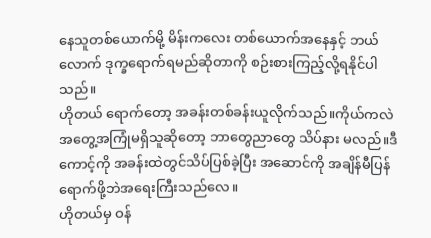နေသူတစ်ယောက်မို့ မိန်းကလေး တစ်ယောက်အနေနှင့် ဘယ်လောက် ဒုက္ခရောက်ရမည်ဆိုတာကို စဉ်းစားကြည့်လို့ရနိုင်ပါသည်။
ဟိုတယ် ရောက်တော့ အခန်းတစ်ခန်းယူလိုက်သည်။ကိုယ်ကလဲ အတွေ့အကြုံမရှိသူဆိုတော့ ဘာတွေညာတွေ သိပ်နား မလည်။ဒီကောင့်ကို အခန်းထဲတွင်သိပ်ပြစ်ခဲ့ပြီး အဆောင်ကို အချိန်မီပြန်ရောက်ဖို့ဘဲအရေးကြီးသည်လေ။
ဟိုတယ်မှ ဝန်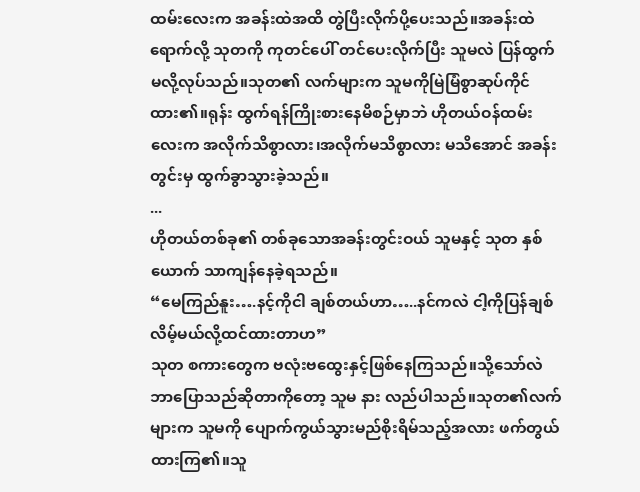ထမ်းလေးက အခန်းထဲအထိ တွဲပြီးလိုက်ပို့ပေးသည်။အခန်းထဲရောက်လို့ သုတကို ကုတင်ပေါ် တင်ပေးလိုက်ပြီး သူမလဲ ပြန်ထွက်မလို့လုပ်သည်။သုတ၏ လက်များက သူမကိုမြဲမြံစွာဆုပ်ကိုင်ထား၏။ရုန်း ထွက်ရန်ကြိုးစားနေမိစဉ်မှာဘဲ ဟိုတယ်ဝန်ထမ်းလေးက အလိုက်သိစွာလား၊အလိုက်မသိစွာလား မသိအောင် အခန်းတွင်းမှ ထွက်ခွာသွားခဲ့သည်။
...
ဟိုတယ်တစ်ခု၏ တစ်ခုသောအခန်းတွင်းဝယ် သူမနှင့် သုတ နှစ်ယောက် သာကျန်နေခဲ့ရသည်။
“မေကြည်နူး….နင့်ကိုငါ ချစ်တယ်ဟာ…..နင်ကလဲ ငါ့ကိုပြန်ချစ်လိမ့်မယ်လို့ထင်ထားတာဟ”
သုတ စကားတွေက ဗလုံးဗထွေးနှင့်ဖြစ်နေကြသည်။သို့သော်လဲ ဘာပြောသည်ဆိုတာကိုတော့ သူမ နား လည်ပါသည်။သုတ၏လက်များက သူမကို ပျောက်ကွယ်သွားမည်စိုးရိမ်သည့်အလား ဖက်တွယ်ထားကြ၏။သူ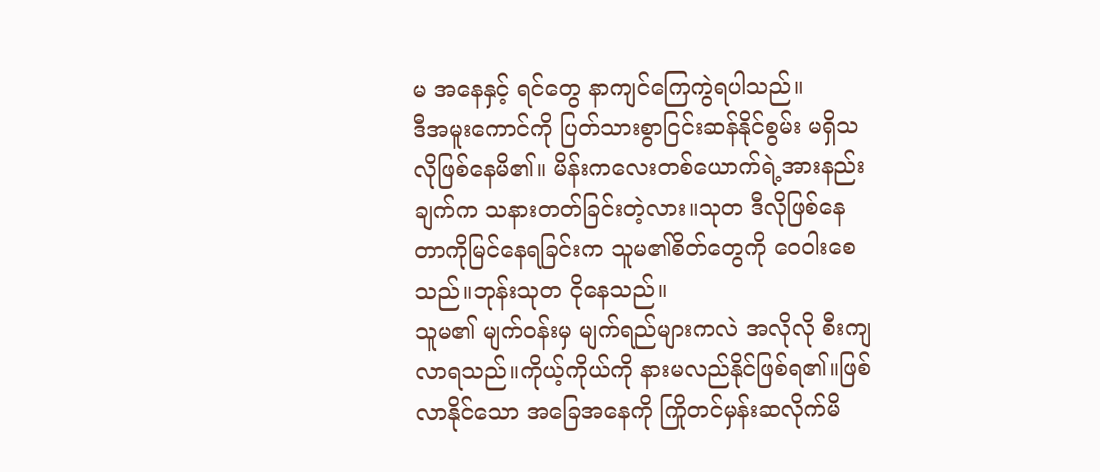မ အနေနှင့် ရင်တွေ နာကျင်ကြေကွဲရပါသည်။
ဒီအမူးကောင်ကို ပြတ်သားစွာငြင်းဆန်နိုင်စွမ်း မရှိသလိုဖြစ်နေမိ၏။ မိန်းကလေးတစ်ယောက်ရဲ့အားနည်းချက်က သနားတတ်ခြင်းတဲ့လား။သုတ ဒီလိုဖြစ်နေတာကိုမြင်နေရခြင်းက သူမ၏စိတ်တွေကို ဝေဝါးစေသည်။ဘုန်းသုတ ငိုနေသည်။
သူမ၏ မျက်ဝန်းမှ မျက်ရည်များကလဲ အလိုလို စီးကျ လာရသည်။ကိုယ့်ကိုယ်ကို နားမလည်နိုင်ဖြစ်ရ၏။ဖြစ်လာနိုင်သော အခြေအနေကို ကြိုတင်မှန်းဆလိုက်မိ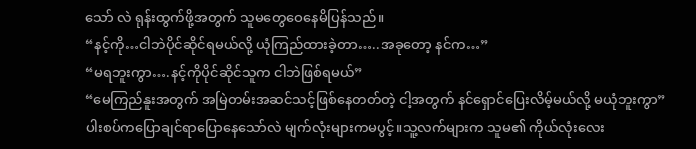သော် လဲ ရုန်းထွက်ဖို့အတွက် သူမတွေဝေနေမိပြန်သည်။
“နင့်ကို…ငါဘဲပိုင်ဆိုင်ရမယ်လို့ ယုံကြည်ထားခဲ့တာ…..အခုတော့ နင်က…”
“မရဘူးကွာ….နင့်ကိုပိုင်ဆိုင်သူက ငါဘဲဖြစ်ရမယ်”
“မေကြည်နူးအတွက် အမြဲတမ်းအဆင်သင့်ဖြစ်နေတတ်တဲ့ ငါ့အတွက် နင်ရှောင်ပြေးလိမ့်မယ်လို့ မယုံဘူးကွာ”
ပါးစပ်ကပြောချင်ရာပြောနေသော်လဲ မျက်လုံးများကမပွင့်။သူ့လက်များက သူမ၏ ကိုယ်လုံးလေး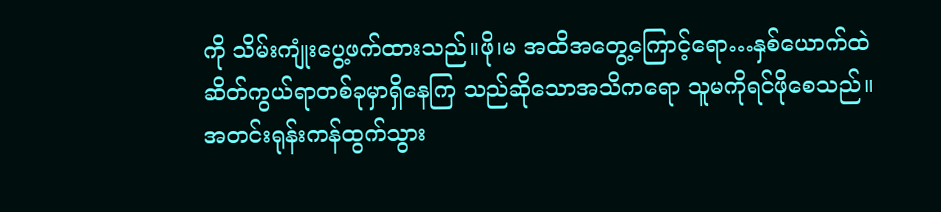ကို သိမ်းကျုံးပွေ့ဖက်ထားသည်။ဖို၊မ အထိအတွေ့ကြောင့်ရော…နှစ်ယောက်ထဲ ဆိတ်ကွယ်ရာတစ်ခုမှာရှိနေကြ သည်ဆိုသောအသိကရော သူမကိုရင်ဖိုစေသည်။
အတင်းရုန်းကန်ထွက်သွား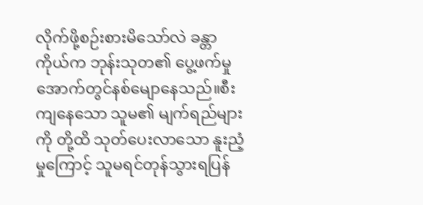လိုက်ဖို့စဉ်းစားမိသော်လဲ ခန္တာ ကိုယ်က ဘုန်းသုတ၏ ပွေ့ဖက်မှုအောက်တွင်နစ်မျောနေသည်။စီးကျနေသော သူမ၏ မျက်ရည်များကို တို့ထိ သုတ်ပေးလာသော နူးညံ့မှုကြောင့် သူမရင်တုန်သွားရပြန်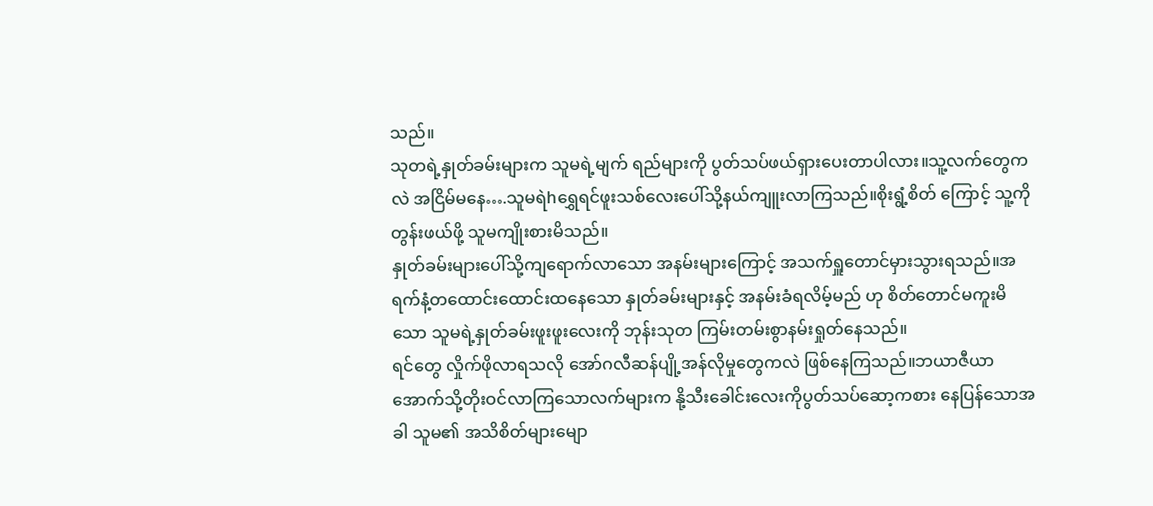သည်။
သုတရဲ့နှုတ်ခမ်းများက သူမရဲ့မျက် ရည်များကို ပွတ်သပ်ဖယ်ရှားပေးတာပါလား။သူ့လက်တွေကလဲ အငြိမ်မနေ….သူမရဲhရွှေရင်ဖူးသစ်လေးပေါ်သို့နယ်ကျူးလာကြသည်။စိုးရွံ့စိတ် ကြောင့် သူ့ကိုတွန်းဖယ်ဖို့ သူမကျိုးစားမိသည်။
နှုတ်ခမ်းများပေါ်သို့ကျရောက်လာသော အနမ်းများကြောင့် အသက်ရှူတောင်မှားသွားရသည်။အရက်နံ့တထောင်းထောင်းထနေသော နှုတ်ခမ်းများနှင့် အနမ်းခံရလိမ့်မည် ဟု စိတ်တောင်မကူးမိသော သူမရဲ့နှုတ်ခမ်းဖူးဖူးလေးကို ဘုန်းသုတ ကြမ်းတမ်းစွာနမ်းရှုတ်နေသည်။
ရင်တွေ လှိုက်ဖိုလာရသလို အော်ဂလီဆန်ပျို့အန်လိုမှုတွေကလဲ ဖြစ်နေကြသည်။ဘယာဇီယာအောက်သို့တိုးဝင်လာကြသောလက်များက နို့သီးခေါင်းလေးကိုပွတ်သပ်ဆော့ကစား နေပြန်သောအခါ သူမ၏ အသိစိတ်များမျော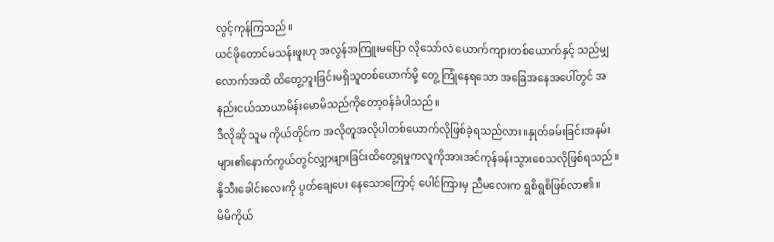လွင့်ကုန်ကြသည်။
ယင်ဖိုတောင်မသန်းဖူးဟု အလွန်အကြူးမပြော လိုသော်လဲ ယောက်ကျားတစ်ယောက်နှင့် သည်မျှလောက်အထိ ထိတွေ့ဘူးခြင်းမရှိသူတစ်ယောက်မို့ တွေ့ ကြုံနေရသော အခြေအနေအပေါ်တွင် အနည်းငယ်သာယာမိန်းမောမိသည်ကိုတော့ဝန်ခံပါသည်။
ဒီလိုဆို သူမ ကိုယ်တိုင်က အလိုတူအလိုပါတစ်ယောက်လိုဖြစ်ခဲ့ရသည်လား။နှုတ်ခမ်းခြင်းအနမ်းများ၏နောက်ကွယ်တွင်လျှာဖျားခြင်းထိတွေ့ရမှုကလူကိုအားအင်ကုန်ခန်းသွားစေသလိုဖြစ်ရသည်။နို့သီးခေါင်းလေးကို ပွတ်ချေပေး နေသောကြောင့် ပေါင်ကြားမှ ညီမလေးက ရွစိရွစိဖြစ်လာ၏။
မိမိကိုယ်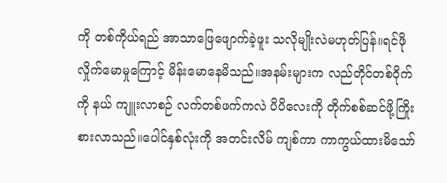ကို တစ်ကိုယ်ရည် အာသာဖြေဖျောက်ခဲ့ဖူး သလိုမျိုးလဲမဟုတ်ပြန်။ရင်ဖိုလှိုက်မောမှုကြောင့် မိန်းမောနေမိသည်။အနမ်းများက လည်တိုင်တစ်ဝိုက်ကို နယ် ကျူးလာစဉ် လက်တစ်ဖက်ကလဲ ပိပိလေးကို တိုက်စစ်ဆင်ဖို့ကြိုးစားလာသည်။ပေါင်နှစ်လုံးကို အတင်းလိမ် ကျစ်ကာ ကာကွယ်ထားမိသော်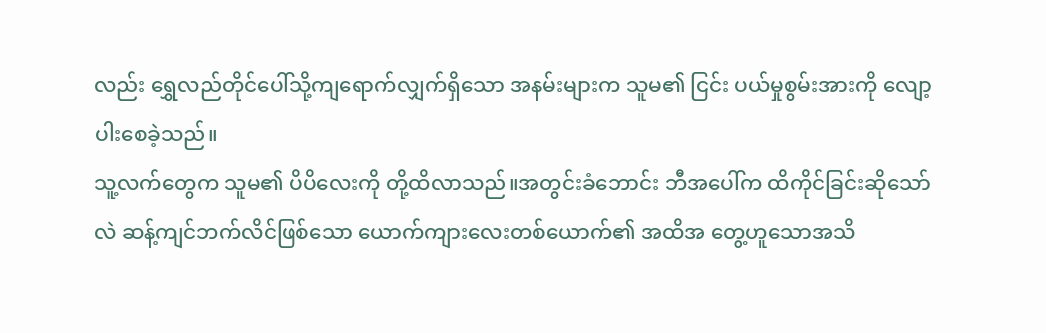လည်း ရွှေလည်တိုင်ပေါ်သို့ကျရောက်လျှက်ရှိသော အနမ်းများက သူမ၏ ငြင်း ပယ်မှုစွမ်းအားကို လျော့ပါးစေခဲ့သည်။
သူ့လက်တွေက သူမ၏ ပိပိလေးကို တို့ထိလာသည်။အတွင်းခံဘောင်း ဘီအပေါ်က ထိကိုင်ခြင်းဆိုသော်လဲ ဆန့်ကျင်ဘက်လိင်ဖြစ်သော ယောက်ကျားလေးတစ်ယောက်၏ အထိအ တွေ့ဟူသောအသိ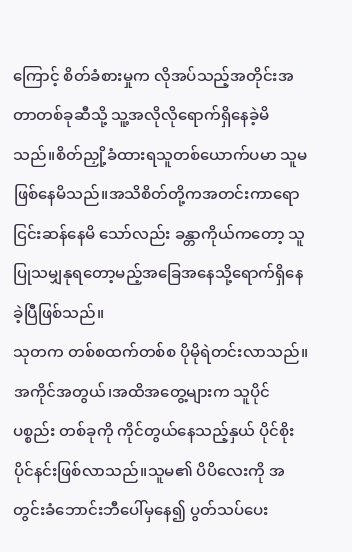ကြောင့် စိတ်ခံစားမှုက လိုအပ်သည့်အတိုင်းအတာတစ်ခုဆီသို့ သူ့အလိုလိုရောက်ရှိနေခဲ့မိ သည်။စိတ်ညှို့ခံထားရသူတစ်ယောက်ပမာ သူမ ဖြစ်နေမိသည်။အသိစိတ်တို့ကအတင်းကာရောငြင်းဆန်နေမိ သော်လည်း ခန္တာကိုယ်ကတော့ သူပြုသမျှနုရတော့မည့်အခြေအနေသို့ရောက်ရှိနေခဲ့ပြီဖြစ်သည်။
သုတက တစ်စထက်တစ်စ ပိုမိုရဲတင်းလာသည်။အကိုင်အတွယ်၊အထိအတွေ့များက သူပိုင်ပစ္စည်း တစ်ခုကို ကိုင်တွယ်နေသည့်နှယ် ပိုင်စိုးပိုင်နင်းဖြစ်လာသည်။သူမ၏ ပိပိလေးကို အတွင်းခံဘောင်းဘီပေါ်မှနေ၍ ပွတ်သပ်ပေး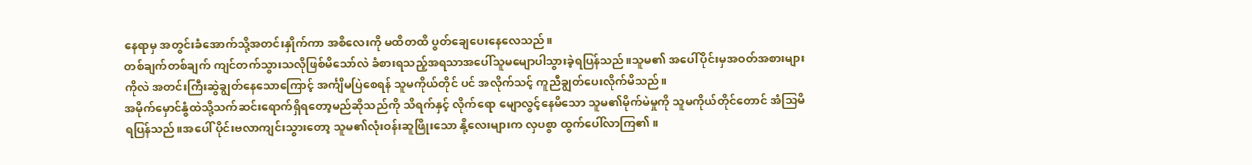နေရာမှ အတွင်းခံအောက်သို့အတင်းနှိုက်ကာ အစိလေးကို မထိတထိ ပွတ်ချေပေးနေလေသည်။
တစ်ချက်တစ်ချက် ကျင်တက်သွားသလိုဖြစ်မိသော်လဲ ခံစားရသည့်အရသာအပေါ်သူမမျောပါသွားခဲ့ရပြန်သည်။သူမ၏ အပေါ်ပိုင်းမှအဝတ်အစားများကိုလဲ အတင်းကြီးဆွဲချွတ်နေသောကြောင့် အင်္ကျိမပြဲစေရန် သူမကိုယ်တိုင် ပင် အလိုက်သင့် ကူညီချွတ်ပေးလိုက်မိသည်။
အမိုက်မှောင်နွံထဲသို့သက်ဆင်းရောက်ရှိရတော့မည်ဆိုသည်ကို သိရက်နှင့် လိုက်ရော မျောလွင့်နေမိသော သူမ၏မိုက်မဲမှုကို သူမကိုယ်တိုင်တောင် အံသြမိရပြန်သည်။အပေါ် ပိုင်းဗလာကျင်းသွားတော့ သူမ၏လုံးဝန်းဆူဖြိုးသော နို့လေးများက လှပစွာ ထွက်ပေါ်လာကြ၏။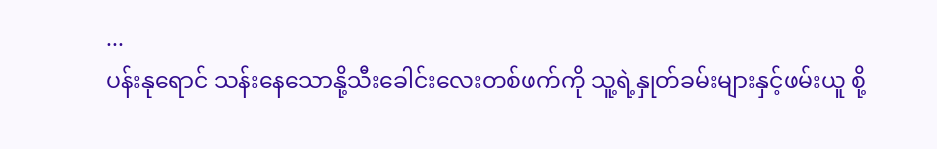...
ပန်းနုရောင် သန်းနေသောနို့သီးခေါင်းလေးတစ်ဖက်ကို သူ့ရဲ့နှုတ်ခမ်းများနှင့်ဖမ်းယူ စို့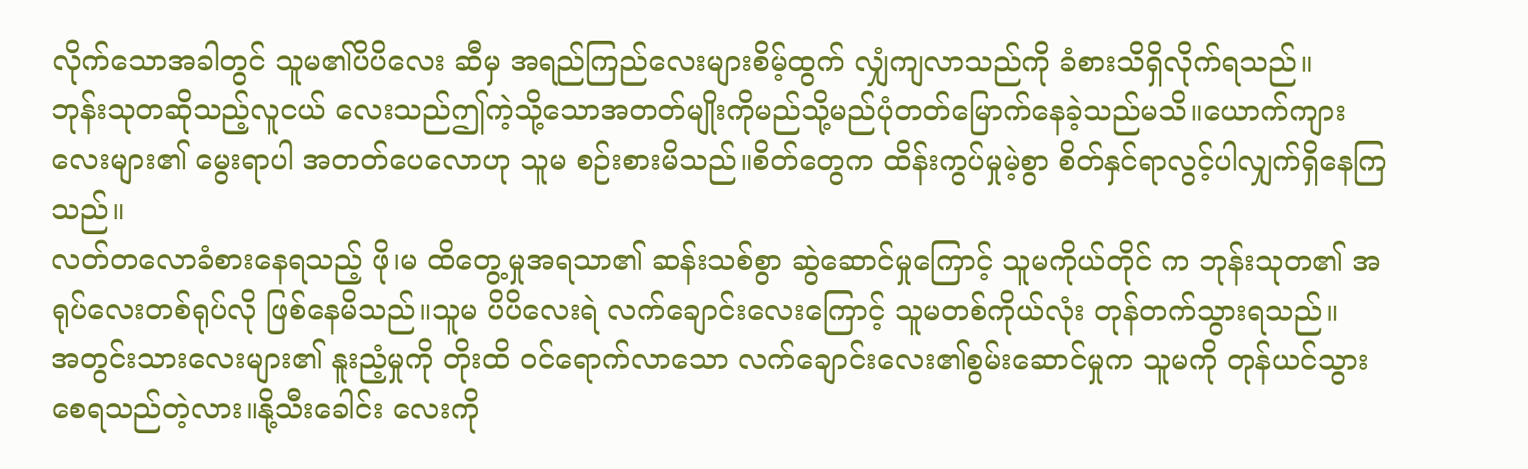လိုက်သောအခါတွင် သူမ၏ပိပိလေး ဆီမှ အရည်ကြည်လေးများစိမ့်ထွက် လျှံကျလာသည်ကို ခံစားသိရှိလိုက်ရသည်။
ဘုန်းသုတဆိုသည့်လူငယ် လေးသည်ဤကဲ့သို့သောအတတ်မျိုးကိုမည်သို့မည်ပုံတတ်မြောက်နေခဲ့သည်မသိ။ယောက်ကျားလေးများ၏ မွေးရာပါ အတတ်ပေလောဟု သူမ စဉ်းစားမိသည်။စိတ်တွေက ထိန်းကွပ်မှုမဲ့စွာ စိတ်နှင်ရာလွင့်ပါလျှက်ရှိနေကြ သည်။
လတ်တလောခံစားနေရသည့် ဖို၊မ ထိတွေ့မှုအရသာ၏ ဆန်းသစ်စွာ ဆွဲဆောင်မှုကြောင့် သူမကိုယ်တိုင် က ဘုန်းသုတ၏ အရုပ်လေးတစ်ရုပ်လို ဖြစ်နေမိသည်။သူမ ပိပိလေးရဲ လက်ချောင်းလေးကြောင့် သူမတစ်ကိုယ်လုံး တုန်တက်သွားရသည်။
အတွင်းသားလေးများ၏ နူးညံ့မှုကို တိုးထိ ဝင်ရောက်လာသော လက်ချောင်းလေး၏စွမ်းဆောင်မှုက သူမကို တုန်ယင်သွားစေရသည်တဲ့လား။နို့သီးခေါင်း လေးကို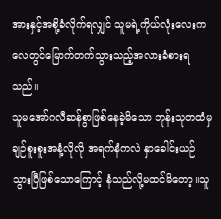အားနှင့်အစို့ခံလိုက်ရလျှင် သူမရဲ့ကိုယ်လုံးလေးက လေတွင်မြောက်တက်သွားသည့်အလားခံစားရ သည်။
သူမအော်ဂလီဆန်စွာဖြစ်နေခဲ့မိသော ဘုန်းသုတထံမှ ချဉ်စူးစူးအနံ့လိုလို အရက်နံကလဲ နှာခေါင်းယဉ် သွားပြီဖြစ်သောကြောင့် နံသည်လို့မထင်မိတော့။သူ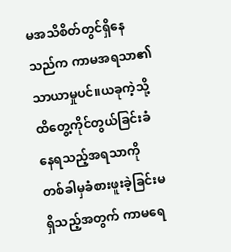မအသိစိတ်တွင်ရှိနေသည်က ကာမအရသာ၏ သာယာမှုပင်။ယခုကဲ့သို့ထိတွေ့ကိုင်တွယ်ခြင်းခံနေရသည့်အရသာကို တစ်ခါမှခံစားဖူးခဲ့ခြင်းမရှိသည့်အတွက် ကာမရေ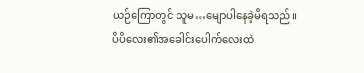ယဉ်ကြောတွင် သူမ…မျောပါနေခဲ့မိရသည်။
ပိပိလေး၏အခေါင်းပေါက်လေးထဲ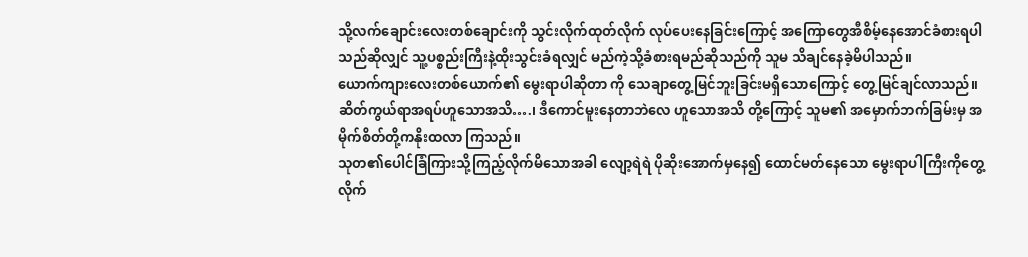သို့လက်ချောင်းလေးတစ်ချောင်းကို သွင်းလိုက်ထုတ်လိုက် လုပ်ပေးနေခြင်းကြောင့် အကြောတွေအီစိမ့်နေအောင်ခံစားရပါသည်ဆိုလျှင် သူ့ပစ္စည်းကြီးနဲ့ထိုးသွင်းခံရလျှင် မည်ကဲ့သို့ခံစားရမည်ဆိုသည်ကို သူမ သိချင်နေခဲ့မိပါသည်။
ယောက်ကျားလေးတစ်ယောက်၏ မွေးရာပါဆိုတာ ကို သေချာတွေ့မြင်ဘူးခြင်းမရှိသောကြောင့် တွေ့မြင်ချင်လာသည်။ဆိတ်ကွယ်ရာအရပ်ဟူသောအသိ….၊ ဒီကောင်မူးနေတာဘဲလေ ဟူသောအသိ တို့ကြောင့် သူမ၏ အမှောက်ဘက်ခြမ်းမှ အမိုက်စိတ်တို့ကနိုးထလာ ကြသည်။
သုတ၏ပေါင်ခြံကြားသို့ကြည့်လိုက်မိသောအခါ လျော့ရဲရဲ ပိုဆိုးအောက်မှနေ၍ ထောင်မတ်နေသော မွေးရာပါကြီးကိုတွေ့လိုက်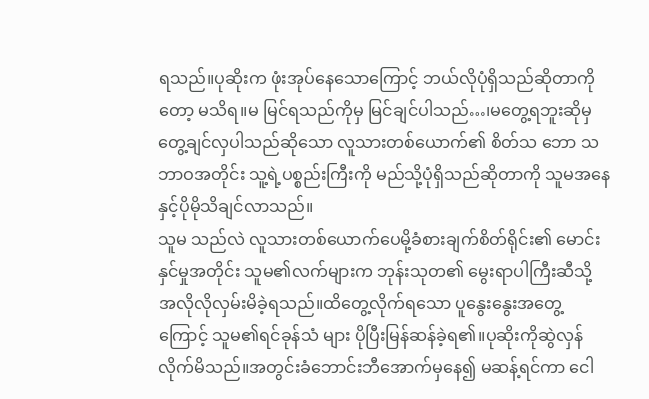ရသည်။ပုဆိုးက ဖုံးအုပ်နေသောကြောင့် ဘယ်လိုပုံရှိသည်ဆိုတာကိုတော့ မသိရ။မ မြင်ရသည်ကိုမှ မြင်ချင်ပါသည်…၊မတွေ့ရဘူးဆိုမှ တွေ့ချင်လှပါသည်ဆိုသော လူသားတစ်ယောက်၏ စိတ်သ ဘော သဘာဝအတိုင်း သူ့ရဲ့ပစ္စည်းကြီးကို မည်သို့ပုံရှိသည်ဆိုတာကို သူမအနေနှင့်ပိုမိုသိချင်လာသည်။
သူမ သည်လဲ လူသားတစ်ယောက်ပေမို့ခံစားချက်စိတ်ရိုင်း၏ မောင်းနှင်မှုအတိုင်း သူမ၏လက်များက ဘုန်းသုတ၏ မွေးရာပါကြီးဆီသို့ အလိုလိုလှမ်းမိခဲ့ရသည်။ထိတွေ့လိုက်ရသော ပူနွေးနွေးအတွေ့ကြောင့် သူမ၏ရင်ခုန်သံ များ ပိုပြီးမြန်ဆန်ခဲ့ရ၏။ပုဆိုးကိုဆွဲလှန်လိုက်မိသည်။အတွင်းခံဘောင်းဘီအောက်မှနေ၍ မဆန့်ရင်ကာ ငေါ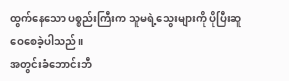ထွက်နေသော ပစ္စည်းကြီးက သူမရဲ့သွေးများကို ပိုပြီးဆူဝေစေခဲ့ပါသည်။
အတွင်းခံဘောင်းဘီ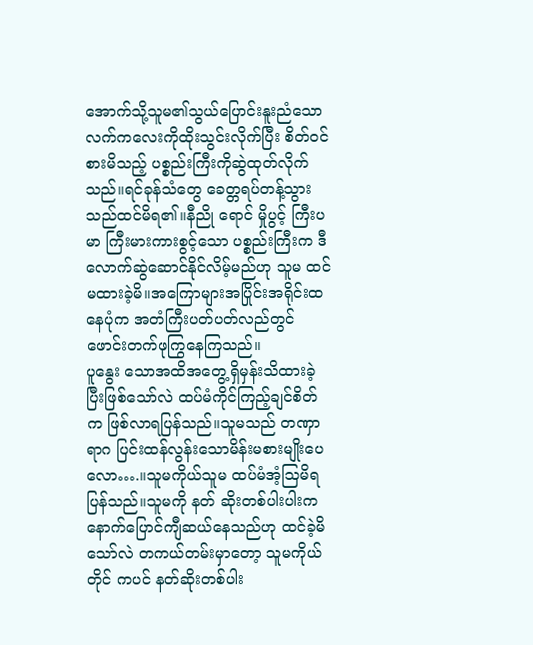အောက်သို့သူမ၏သွယ်ပြောင်းနူးညံသော လက်ကလေးကိုထိုးသွင်းလိုက်ပြီး စိတ်ဝင်စားမိသည့် ပစ္စည်းကြီးကိုဆွဲထုတ်လိုက်သည်။ရင်ခုန်သံတွေ ခေတ္တရပ်တန့်သွားသည်ထင်မိရ၏။နီညို ရောင် မှိုပွင့် ကြီးပမာ ကြီးမားကားစွင့်သော ပစ္စည်းကြီးက ဒီလောက်ဆွဲဆောင်နိုင်လိမ့်မည်ဟု သူမ ထင်မထားခဲ့မိ။အကြောများအပြိုင်းအရိုင်းထနေပုံက အတံကြီးပတ်ပတ်လည်တွင် ဖောင်းတက်ဖုကြွနေကြသည်။
ပူနွေး သောအထိအတွေ့ရှိမှန်းသိထားခဲ့ပြီးဖြစ်သော်လဲ ထပ်မံကိုင်ကြည့်ချင်စိတ်က ဖြစ်လာရပြန်သည်။သူမသည် တဏှာရာဂ ပြင်းထန်လွန်းသောမိန်းမစားမျိုးပေလော….။သူမကိုယ်သူမ ထပ်မံအံ့သြမိရပြန်သည်။သူမကို နတ် ဆိုးတစ်ပါးပါးက နောက်ပြောင်ကျီဆယ်နေသည်ဟု ထင်ခဲ့မိသော်လဲ တကယ်တမ်းမှာတော့ သူမကိုယ်တိုင် ကပင် နတ်ဆိုးတစ်ပါး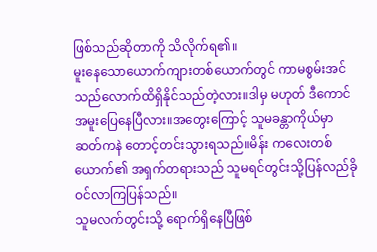ဖြစ်သည်ဆိုတာကို သိလိုက်ရ၏။
မူးနေသောယောက်ကျားတစ်ယောက်တွင် ကာမစွမ်းအင် သည်လောက်ထိရှိနိုင်သည်တဲ့လား။ဒါမှ မဟုတ် ဒီကောင်အမူးပြေနေပြီလား။အတွေးကြောင့် သူမခန္တာကိုယ်မှာ ဆတ်ကနဲ တောင့်တင်းသွားရသည်။မိန်း ကလေးတစ်ယောက်၏ အရှက်တရားသည် သူမရင်တွင်းသို့ပြန်လည်ခိုဝင်လာကြပြန်သည်။
သူမလက်တွင်းသို့ ရောက်ရှိနေပြီဖြစ်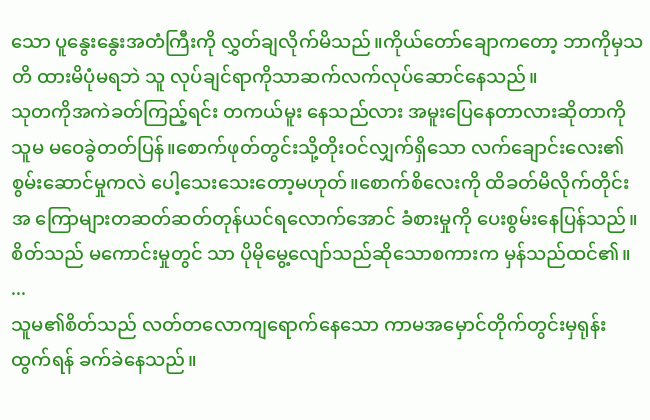သော ပူနွေးနွေးအတံကြီးကို လွှတ်ချလိုက်မိသည်။ကိုယ်တော်ချောကတော့ ဘာကိုမှသတိ ထားမိပုံမရဘဲ သူ လုပ်ချင်ရာကိုသာဆက်လက်လုပ်ဆောင်နေသည်။
သုတကိုအကဲခတ်ကြည့်ရင်း တကယ်မူး နေသည်လား အမူးပြေနေတာလားဆိုတာကို သူမ မဝေခွဲတတ်ပြန်။စောက်ဖုတ်တွင်းသို့တိုးဝင်လျှက်ရှိသော လက်ချောင်းလေး၏ စွမ်းဆောင်မှုကလဲ ပေါ့သေးသေးတော့မဟုတ်။စောက်စိလေးကို ထိခတ်မိလိုက်တိုင်း အ ကြောများတဆတ်ဆတ်တုန်ယင်ရလောက်အောင် ခံစားမှုကို ပေးစွမ်းနေပြန်သည်။စိတ်သည် မကောင်းမှုတွင် သာ ပိုမိုမွေ့လျော်သည်ဆိုသောစကားက မှန်သည်ထင်၏။
...
သူမ၏စိတ်သည် လတ်တလောကျရောက်နေသော ကာမအမှောင်တိုက်တွင်းမှရုန်းထွက်ရန် ခက်ခဲနေသည်။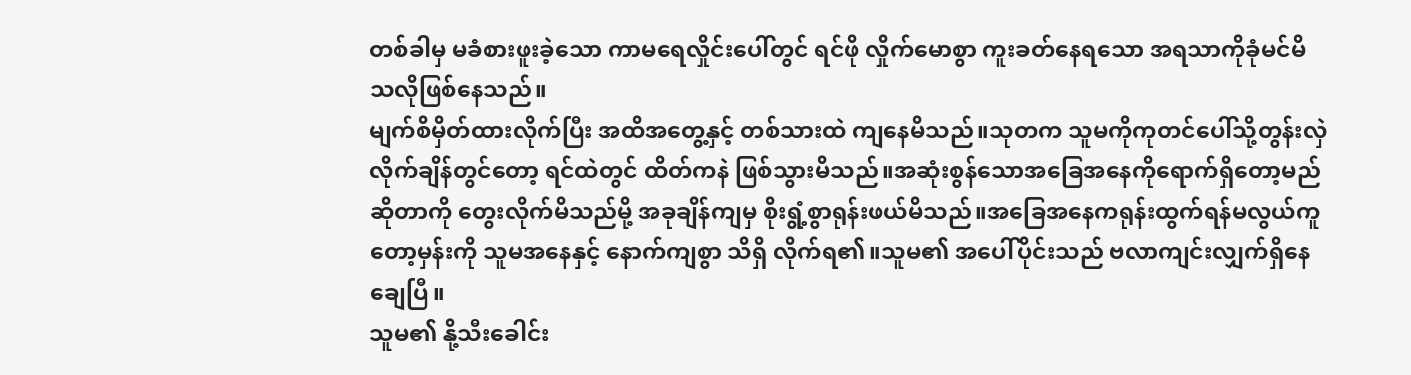တစ်ခါမှ မခံစားဖူးခဲ့သော ကာမရေလှိုင်းပေါ်တွင် ရင်ဖို လှိုက်မောစွာ ကူးခတ်နေရသော အရသာကိုခုံမင်မိ သလိုဖြစ်နေသည်။
မျက်စိမှိတ်ထားလိုက်ပြီး အထိအတွေ့နှင့် တစ်သားထဲ ကျနေမိသည်။သုတက သူမကိုကုတင်ပေါ်သို့တွန်းလှဲလိုက်ချိန်တွင်တော့ ရင်ထဲတွင် ထိတ်ကနဲ ဖြစ်သွားမိသည်။အဆုံးစွန်သောအခြေအနေကိုရောက်ရှိတော့မည်ဆိုတာကို တွေးလိုက်မိသည်မို့ အခုချိန်ကျမှ စိုးရွံ့စွာရုန်းဖယ်မိသည်။အခြေအနေကရုန်းထွက်ရန်မလွယ်ကူတော့မှန်းကို သူမအနေနှင့် နောက်ကျစွာ သိရှိ လိုက်ရ၏။သူမ၏ အပေါ်ပိုင်းသည် ဗလာကျင်းလျှက်ရှိနေချေပြီ။
သူမ၏ နို့သီးခေါင်း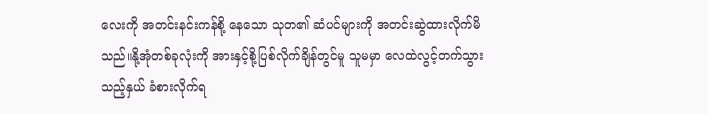လေးကို အတင်းနင်းကန်စို့ နေသော သုတ၏ ဆံပင်များကို အတင်းဆွဲထားလိုက်မိသည်။နို့အုံတစ်ခုလုံးကို အားနှင့်စို့ပြစ်လိုက်ချိန်တွင်မူ သူမမှာ လေထဲလွင့်တက်သွားသည့်နှယ် ခံစားလိုက်ရ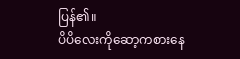ပြန်၏။
ပိပိလေးကိုဆော့ကစားနေ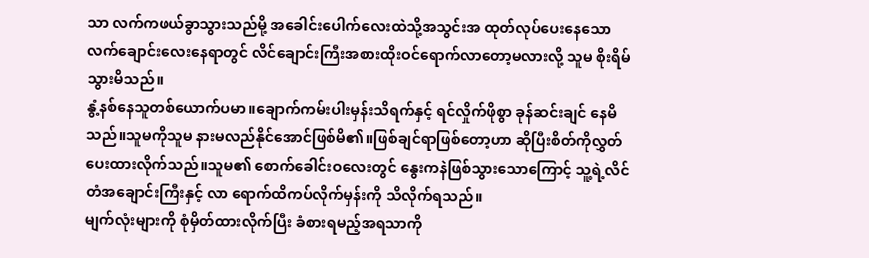သာ လက်ကဖယ်ခွာသွားသည်မို့ အခေါင်းပေါက်လေးထဲသို့အသွင်းအ ထုတ်လုပ်ပေးနေသော လက်ချောင်းလေးနေရာတွင် လိင်ချောင်းကြီးအစားထိုးဝင်ရောက်လာတော့မလားလို့ သူမ စိုးရိမ်သွားမိသည်။
နွံ့နစ်နေသူတစ်ယောက်ပမာ။ချောက်ကမ်းပါးမှန်းသိရက်နှင့် ရင်လှိုက်ဖိုစွာ ခုန်ဆင်းချင် နေမိသည်။သူမကိုသူမ နားမလည်နိုင်အောင်ဖြစ်မိ၏။ဖြစ်ချင်ရာဖြစ်တော့ဟာ ဆိုပြီးစိတ်ကိုလွှတ်ပေးထားလိုက်သည်။သူမ၏ စောက်ခေါင်းဝလေးတွင် နွေးကနဲဖြစ်သွားသောကြောင့် သူ့ရဲ့လိင်တံအချောင်းကြီးနှင့် လာ ရောက်ထိကပ်လိုက်မှန်းကို သိလိုက်ရသည်။
မျက်လုံးများကို စုံမှိတ်ထားလိုက်ပြီး ခံစားရမည့်အရသာကို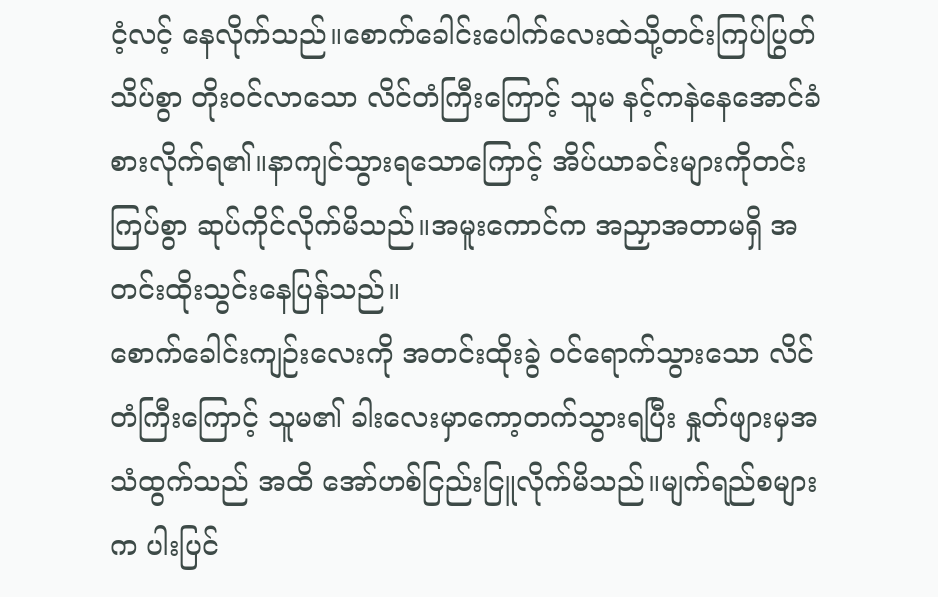ငံ့လင့် နေလိုက်သည်။စောက်ခေါင်းပေါက်လေးထဲသို့တင်းကြပ်ပြွတ်သိပ်စွာ တိုးဝင်လာသော လိင်တံကြီးကြောင့် သူမ နင့်ကနဲနေအောင်ခံစားလိုက်ရ၏။နာကျင်သွားရသောကြောင့် အိပ်ယာခင်းများကိုတင်းကြပ်စွာ ဆုပ်ကိုင်လိုက်မိသည်။အမူးကောင်က အညှာအတာမရှိ အတင်းထိုးသွင်းနေပြန်သည်။
စောက်ခေါင်းကျဉ်းလေးကို အတင်းထိုးခွဲ ဝင်ရောက်သွားသော လိင်တံကြီးကြောင့် သူမ၏ ခါးလေးမှာကော့တက်သွားရပြီး နှုတ်ဖျားမှအသံထွက်သည် အထိ အော်ဟစ်ငြည်းငြူလိုက်မိသည်။မျက်ရည်စများက ပါးပြင်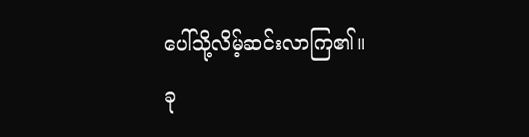ပေါ်သို့လိမ့်ဆင်းလာကြ၏။
ခု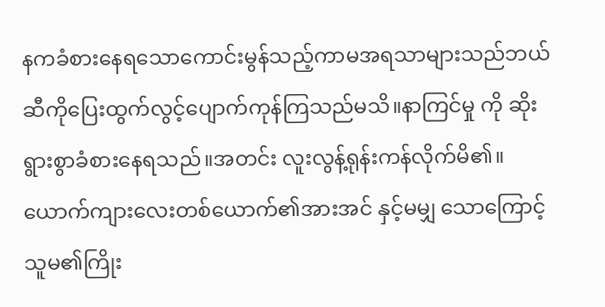နကခံစားနေရသောကောင်းမွန်သည့်ကာမအရသာများသည်ဘယ်ဆီကိုပြေးထွက်လွင့်ပျောက်ကုန်ကြသည်မသိ။နာကြင်မှု ကို ဆိုး ရွားစွာခံစားနေရသည်။အတင်း လူးလွန့်ရုန်းကန်လိုက်မိ၏။ယောက်ကျားလေးတစ်ယောက်၏အားအင် နှင့်မမျှ သောကြောင့် သူမ၏ကြိုး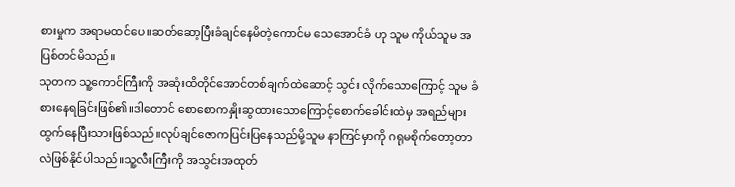စားမှုက အရာမထင်ပေ။ဆတ်ဆော့ပြီးခံချင်နေမိတဲ့ကောင်မ သေအောင်ခံ ဟု သူမ ကိုယ်သူမ အပြစ်တင်မိသည်။
သုတက သူ့ကောင်ကြီးကို အဆုံးထိတိုင်အောင်တစ်ချက်ထဲဆောင့် သွင်း လိုက်သောကြောင့် သူမ ခံစားနေရခြင်းဖြစ်၏။ဒါတောင် စောစောကနှိုးဆွထားသောကြောင့်စောက်ခေါင်းထဲမှ အရည်များ ထွက်နေပြီးသားဖြစ်သည်။လုပ်ချင်ဇောကပြင်းပြနေသည်မို့သူမ နာကြင်မှာကို ဂရုမစိုက်တော့တာ လဲဖြစ်နိုင်ပါသည်။သူ့လီးကြီးကို အသွင်းအထုတ်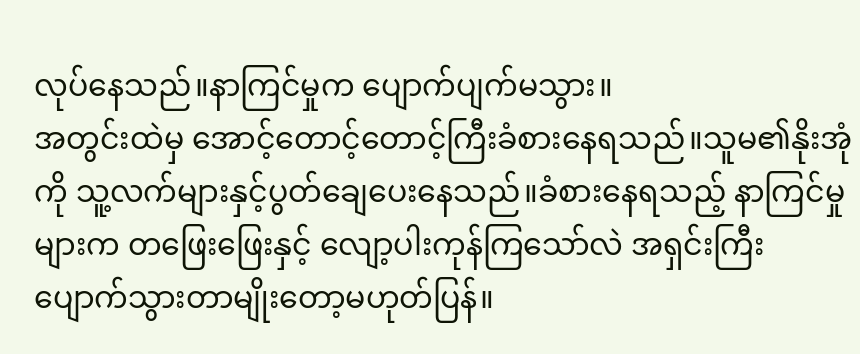လုပ်နေသည်။နာကြင်မှုက ပျောက်ပျက်မသွား။
အတွင်းထဲမှ အောင့်တောင့်တောင့်ကြီးခံစားနေရသည်။သူမ၏နိုးအုံကို သူ့လက်များနှင့်ပွတ်ချေပေးနေသည်။ခံစားနေရသည့် နာကြင်မှုများက တဖြေးဖြေးနှင့် လျော့ပါးကုန်ကြသော်လဲ အရှင်းကြီးပျောက်သွားတာမျိုးတော့မဟုတ်ပြန်။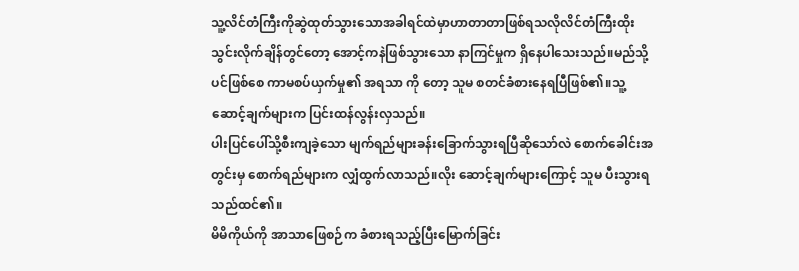သူ့လိင်တံကြီးကိုဆွဲထုတ်သွားသောအခါရင်ထဲမှာဟာတာတာဖြစ်ရသလိုလိင်တံကြီးထိုးသွင်းလိုက်ချိန်တွင်တော့ အောင့်ကနဲဖြစ်သွားသော နာကြင်မှုက ရှိနေပါသေးသည်။မည်သို့ပင်ဖြစ်စေ ကာမစပ်ယှက်မှု၏ အရသာ ကို တော့ သူမ စတင်ခံစားနေရပြီဖြစ်၏။သူ့ ဆောင့်ချက်များက ပြင်းထန်လွန်းလှသည်။
ပါးပြင်ပေါ်သို့စီးကျခဲ့သော မျက်ရည်များခန်းခြောက်သွားရပြီဆိုသော်လဲ စောက်ခေါင်းအတွင်းမှ စောက်ရည်များက လျှံထွက်လာသည်။လိုး ဆောင့်ချက်များကြောင့် သူမ ပီးသွားရသည်ထင်၏။
မိမိကိုယ်ကို အာသာဖြေစဉ်က ခံစားရသည့်ပြီးမြောက်ခြင်း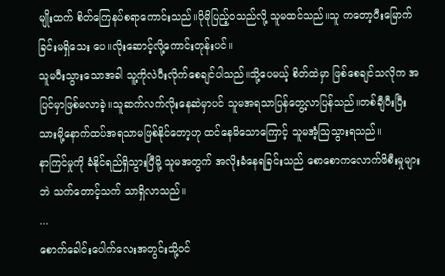မျိုးထက် စိတ်ကြေနပ်စရာကောင်းသည်။ပိုမိုပြည့်ဝသည်လို့ သူမထင်သည်။သူ ကတော့ပီးမြောက်ခြင်းမရှိသေး ပေ။လိုးဆောင့်လို့ကောင်းတုန်းပင်။
သူမပီးသွားသောအခါ သူ့ကိုလဲပီးလိုက်စေချင်ပါသည်။သို့ပေမယ့် စိတ်ထဲမှာ ဖြစ်စေချင်သလိုက အပြင်မှာဖြစ်မလာခဲ့။သူဆက်လက်လိုးနေဆဲမှာပင် သူမအရသာပြန်တွေ့လာပြန်သည်။တစ်ချီပီးပြီးသားမို့နောက်ထပ်အရသာမဖြစ်နိုင်တော့ဟု ထင်နေမိသောကြောင့် သူမအံ့သြသွားရသည်။
နာကြင်မှုကို ခံနိုင်ရည်ရှိသွားပြီမို့ သူမအတွက် အလိုးခံနေရခြင်းသည် စောစောကလောက်ဖိစီးမှုများဘဲ သက်တောင့်သက် သာရှိလာသည်။
...
စောက်ခေါင်းပေါက်လေးအတွင်းသို့ဝင်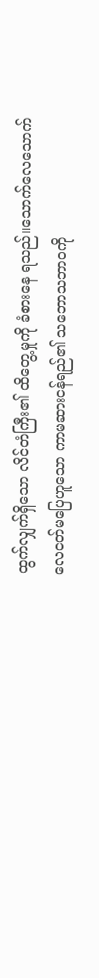ထွက်လျှက်ရှိသော လိင်တံကြီး၏ ထိတွေ့မှုကို ခံစားနေ ရသည်။သောက်လေသောက်လေငတ်မပြေဟူသော ကာမဆားငန်ရည်၏ သဘောသဘာဝကို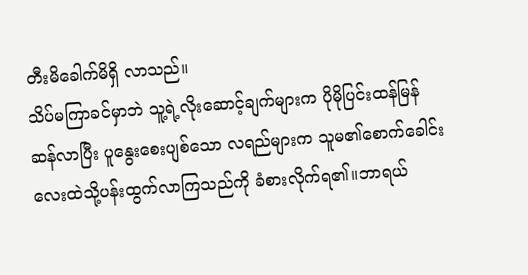တီးမိခေါက်မိရှိ လာသည်။
သိပ်မကြာခင်မှာဘဲ သူ့ရဲ့လိုးဆောင့်ချက်များက ပိုမိုပြင်းထန်မြန်ဆန်လာပြီး ပူနွေးစေးပျစ်သော လရည်များက သူမ၏စောက်ခေါင်းလေးထဲသို့ပန်းထွက်လာကြသည်ကို ခံစားလိုက်ရ၏။ဘာရယ်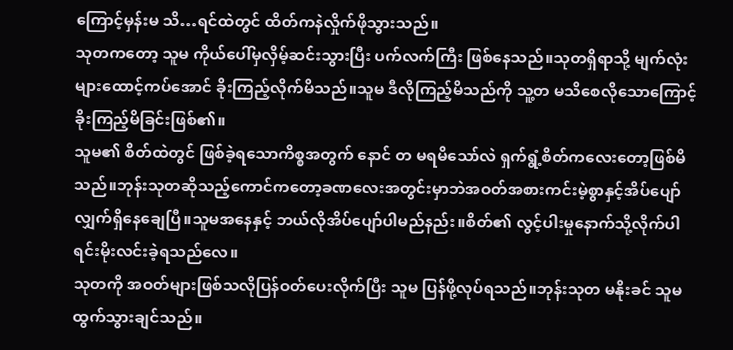ကြောင့်မှန်းမ သိ…ရင်ထဲတွင် ထိတ်ကနဲလှိုက်ဖိုသွားသည်။
သုတကတော့ သူမ ကိုယ်ပေါ်မှလှိမ့်ဆင်းသွားပြီး ပက်လက်ကြီး ဖြစ်နေသည်။သုတရှိရာသို့ မျက်လုံးများထောင့်ကပ်အောင် ခိုးကြည့်လိုက်မိသည်။သူမ ဒီလိုကြည့်မိသည်ကို သူ့တ မသိစေလိုသောကြောင့် ခိုးကြည့်မိခြင်းဖြစ်၏။
သူမ၏ စိတ်ထဲတွင် ဖြစ်ခဲ့ရသောကိစ္စအတွက် နောင် တ မရမိသော်လဲ ရှက်ရွံ့စိတ်ကလေးတော့ဖြစ်မိသည်။ဘုန်းသုတဆိုသည့်ကောင်ကတော့ခဏလေးအတွင်းမှာဘဲအဝတ်အစားကင်းမဲ့စွာနှင့်အိပ်ပျော်လျှက်ရှိနေချေပြီ။သူမအနေနှင့် ဘယ်လိုအိပ်ပျော်ပါမည်နည်း။စိတ်၏ လွင့်ပါးမှုနောက်သို့လိုက်ပါရင်းမိုးလင်းခဲ့ရသည်လေ။
သုတကို အဝတ်များဖြစ်သလိုပြန်ဝတ်ပေးလိုက်ပြီး သူမ ပြန်ဖို့လုပ်ရသည်။ဘုန်းသုတ မနိုးခင် သူမထွက်သွားချင်သည်။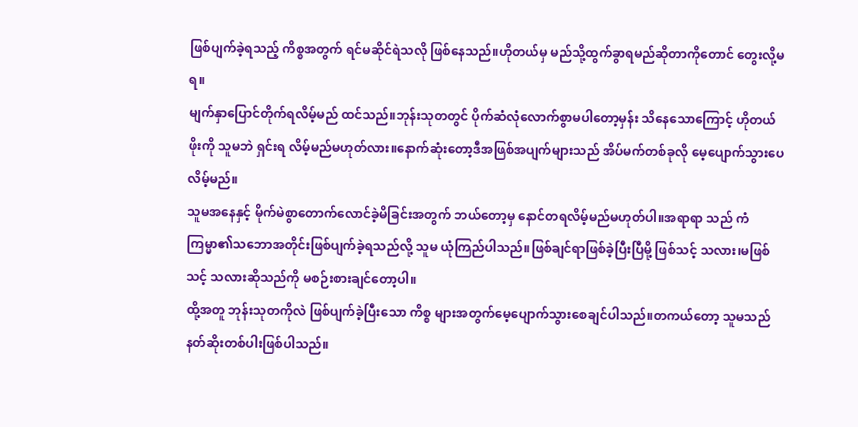ဖြစ်ပျက်ခဲ့ရသည့် ကိစ္စအတွက် ရင်မဆိုင်ရဲသလို ဖြစ်နေသည်။ဟိုတယ်မှ မည်သို့ထွက်ခွာရမည်ဆိုတာကိုတောင် တွေးလို့မရ။
မျက်နှာပြောင်တိုက်ရလိမ့်မည် ထင်သည်။ဘုန်းသုတတွင် ပိုက်ဆံလုံလောက်စွာမပါတော့မှန်း သိနေသောကြောင့် ဟိုတယ်ဖိုးကို သူမဘဲ ရှင်းရ လိမ့်မည်မဟုတ်လား။နောက်ဆုံးတော့ဒီအဖြစ်အပျက်များသည် အိပ်မက်တစ်ခုလို မေ့ပျောက်သွားပေလိမ့်မည်။
သူမအနေနှင့် မိုက်မဲစွာတောက်လောင်ခဲ့မိခြင်းအတွက် ဘယ်တော့မှ နောင်တရလိမ့်မည်မဟုတ်ပါ။အရာရာ သည် ကံကြမ္မာ၏သဘောအတိုင်းဖြစ်ပျက်ခဲ့ရသည်လို့ သူမ ယုံကြည်ပါသည်။ဖြစ်ချင်ရာဖြစ်ခဲ့ပြီးပြီမို့ ဖြစ်သင့် သလား၊မဖြစ်သင့် သလားဆိုသည်ကို မစဉ်းစားချင်တော့ပါ။
ထို့အတူ ဘုန်းသုတကိုလဲ ဖြစ်ပျက်ခဲ့ပြီးသော ကိစ္စ များအတွက်မေ့ပျောက်သွားစေချင်ပါသည်။တကယ်တော့ သူမသည် နတ်ဆိုးတစ်ပါးဖြစ်ပါသည်။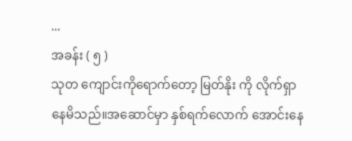...
အခန်း ( ၅ )
သုတ ကျောင်းကိုရောက်တော့ မြတ်နိုး ကို လိုက်ရှာနေမိသည်။အဆောင်မှာ နှစ်ရက်လောက် အောင်းနေ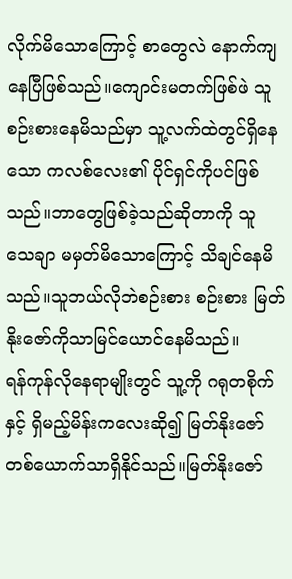လိုက်မိသောကြောင့် စာတွေလဲ နောက်ကျနေပြီဖြစ်သည်။ကျောင်းမတက်ဖြစ်ဖဲ သူစဉ်းစားနေမိသည်မှာ သူ့လက်ထဲတွင်ရှိနေသော ကလစ်လေး၏ ပိုင်ရှင်ကိုပင်ဖြစ်သည်။ဘာတွေဖြစ်ခဲ့သည်ဆိုတာကို သူ သေချာ မမှတ်မိသောကြောင့် သိချင်နေမိသည်။သူဘယ်လိုဘဲစဉ်းစား စဉ်းစား မြတ်နိုးဇော်ကိုသာမြင်ယောင်နေမိသည်။
ရန်ကုန်လိုနေရာမျိုးတွင် သူ့ကို ဂရုတစိုက်နှင့် ရှိမည့်မိန်းကလေးဆို၍ မြတ်နိုးဇော် တစ်ယောက်သာရှိနိုင်သည်။မြတ်နိုးဇော်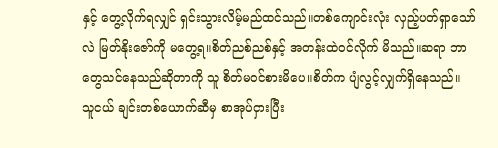နှင့် တွေ့လိုက်ရလျှင် ရှင်းသွားလိမ့်မည်ထင်သည်။တစ်ကျောင်းလုံး လှည့်ပတ်ရှာသော်လဲ မြတ်နိုးဇော်ကို မတွေ့ရ။စိတ်ညစ်ညစ်နှင့် အတန်းထဲဝင်လိုက် မိသည်။ဆရာ ဘာတွေသင်နေသည်ဆိုတာကို သူ စိတ်မဝင်စားမိပေ။စိတ်က ပျံလွင့်လျှက်ရှိနေသည်။
သူငယ် ချင်းတစ်ယောက်ဆီမှ စာအုပ်ငှားပြီး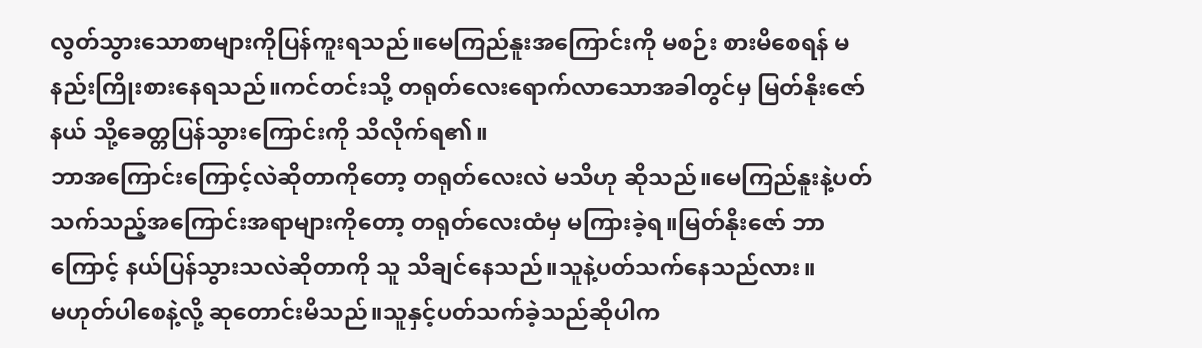လွတ်သွားသောစာများကိုပြန်ကူးရသည်။မေကြည်နူးအကြောင်းကို မစဉ်း စားမိစေရန် မနည်းကြိုးစားနေရသည်။ကင်တင်းသို့ တရုတ်လေးရောက်လာသောအခါတွင်မှ မြတ်နိုးဇော် နယ် သို့ခေတ္တပြန်သွားကြောင်းကို သိလိုက်ရ၏။
ဘာအကြောင်းကြောင့်လဲဆိုတာကိုတော့ တရုတ်လေးလဲ မသိဟု ဆိုသည်။မေကြည်နူးနဲ့ပတ်သက်သည့်အကြောင်းအရာများကိုတော့ တရုတ်လေးထံမှ မကြားခဲ့ရ။မြတ်နိုးဇော် ဘာကြောင့် နယ်ပြန်သွားသလဲဆိုတာကို သူ သိချင်နေသည်။သူနဲ့ပတ်သက်နေသည်လား။
မဟုတ်ပါစေနဲ့လို့ ဆုတောင်းမိသည်။သူနှင့်ပတ်သက်ခဲ့သည်ဆိုပါက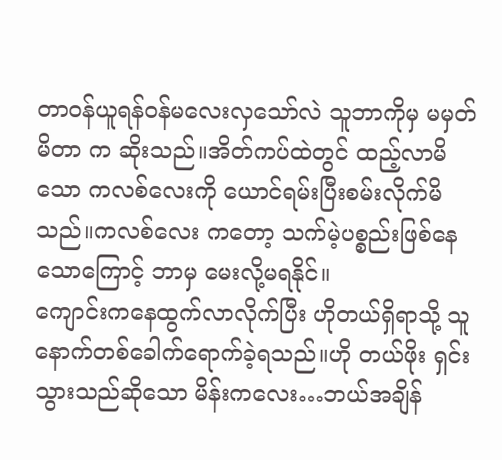တာဝန်ယူရန်ဝန်မလေးလှသော်လဲ သူဘာကိုမှ မမှတ်မိတာ က ဆိုးသည်။အိတ်ကပ်ထဲတွင် ထည့်လာမိသော ကလစ်လေးကို ယောင်ရမ်းပြီးစမ်းလိုက်မိသည်။ကလစ်လေး ကတော့ သက်မဲ့ပစ္စည်းဖြစ်နေသောကြောင့် ဘာမှ မေးလို့မရနိုင်။
ကျောင်းကနေထွက်လာလိုက်ပြီး ဟိုတယ်ရှိရာသို့ သူ နောက်တစ်ခေါက်ရောက်ခဲ့ရသည်။ဟို တယ်ဖိုး ရှင်းသွားသည်ဆိုသော မိန်းကလေး…ဘယ်အချိန်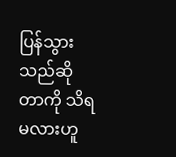ပြန်သွားသည်ဆိုတာကို သိရမလားဟူ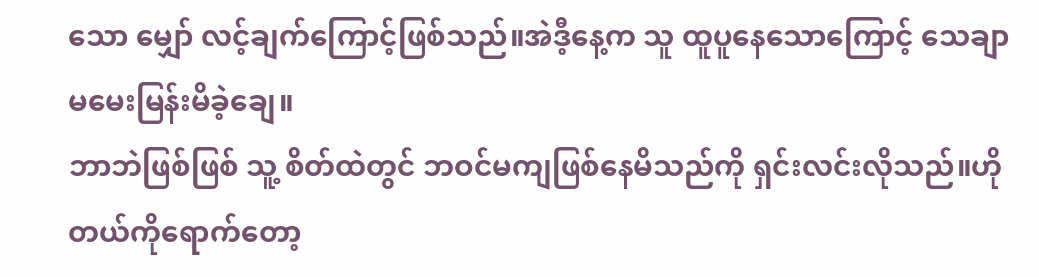သော မျှော် လင့်ချက်ကြောင့်ဖြစ်သည်။အဲဒီ့နေ့က သူ ထူပူနေသောကြောင့် သေချာ မမေးမြန်းမိခဲ့ချေ။
ဘာဘဲဖြစ်ဖြစ် သူ့ စိတ်ထဲတွင် ဘဝင်မကျဖြစ်နေမိသည်ကို ရှင်းလင်းလိုသည်။ဟိုတယ်ကိုရောက်တော့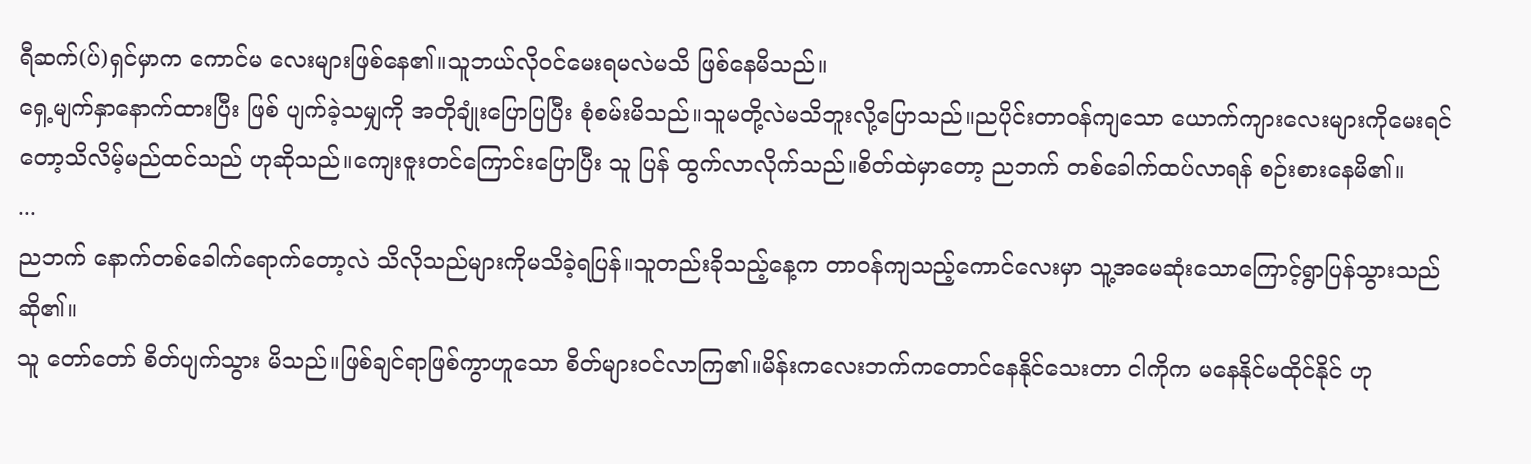ရီဆက်(ပ်)ရှင်မှာက ကောင်မ လေးများဖြစ်နေ၏။သူဘယ်လိုဝင်မေးရမလဲမသိ ဖြစ်နေမိသည်။
ရှေ့မျက်နှာနောက်ထားပြီး ဖြစ် ပျက်ခဲ့သမျှကို အတိုချုံးပြောပြပြီး စုံစမ်းမိသည်။သူမတို့လဲမသိဘူးလို့ပြောသည်။ညပိုင်းတာဝန်ကျသော ယောက်ကျားလေးများကိုမေးရင်တော့သိလိမ့်မည်ထင်သည် ဟုဆိုသည်။ကျေးဇူးတင်ကြောင်းပြောပြီး သူ ပြန် ထွက်လာလိုက်သည်။စိတ်ထဲမှာတော့ ညဘက် တစ်ခေါက်ထပ်လာရန် စဉ်းစားနေမိ၏။
...
ညဘက် နောက်တစ်ခေါက်ရောက်တော့လဲ သိလိုသည်များကိုမသိခဲ့ရပြန်။သူတည်းခိုသည့်နေ့က တာဝန်ကျသည့်ကောင်လေးမှာ သူ့အမေဆုံးသောကြောင့်ရွာပြန်သွားသည်ဆို၏။
သူ တော်တော် စိတ်ပျက်သွား မိသည်။ဖြစ်ချင်ရာဖြစ်ကွာဟူသော စိတ်များဝင်လာကြ၏။မိန်းကလေးဘက်ကတောင်နေနိုင်သေးတာ ငါကိုက မနေနိုင်မထိုင်နိုင် ဟု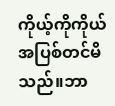ကိုယ့်ကိုကိုယ် အပြစ်တင်မိသည်။ဘာ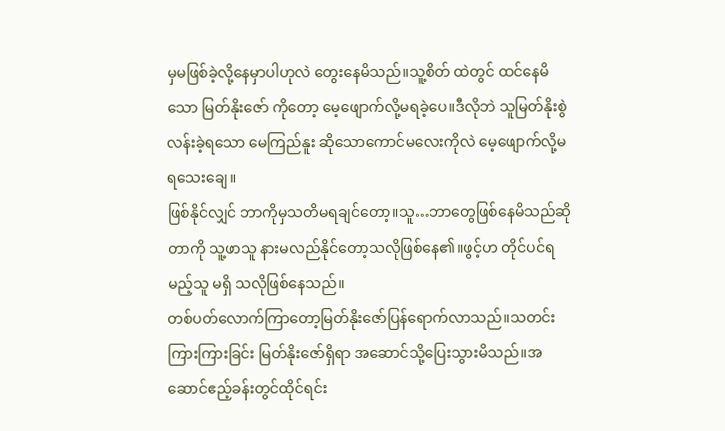မှမဖြစ်ခဲ့လို့နေမှာပါဟုလဲ တွေးနေမိသည်။သူ့စိတ် ထဲတွင် ထင်နေမိသော မြတ်နိုးဇော် ကိုတော့ မေ့ဖျောက်လို့မရခဲ့ပေ။ဒီလိုဘဲ သူမြတ်နိုးစွဲလန်းခဲ့ရသော မေကြည်နူး ဆိုသောကောင်မလေးကိုလဲ မေ့ဖျောက်လို့မရသေးချေ။
ဖြစ်နိုင်လျှင် ဘာကိုမှသတိမရချင်တော့။သူ…ဘာတွေဖြစ်နေမိသည်ဆိုတာကို သူ့ဖာသူ နားမလည်နိုင်တော့သလိုဖြစ်နေ၏။ဖွင့်ဟ တိုင်ပင်ရမည့်သူ မရှိ သလိုဖြစ်နေသည်။
တစ်ပတ်လောက်ကြာတော့မြတ်နိုးဇော်ပြန်ရောက်လာသည်။သတင်းကြားကြားခြင်း မြတ်နိုးဇော်ရှိရာ အဆောင်သို့ပြေးသွားမိသည်။အဆောင်ဧည့်ခန်းတွင်ထိုင်ရင်း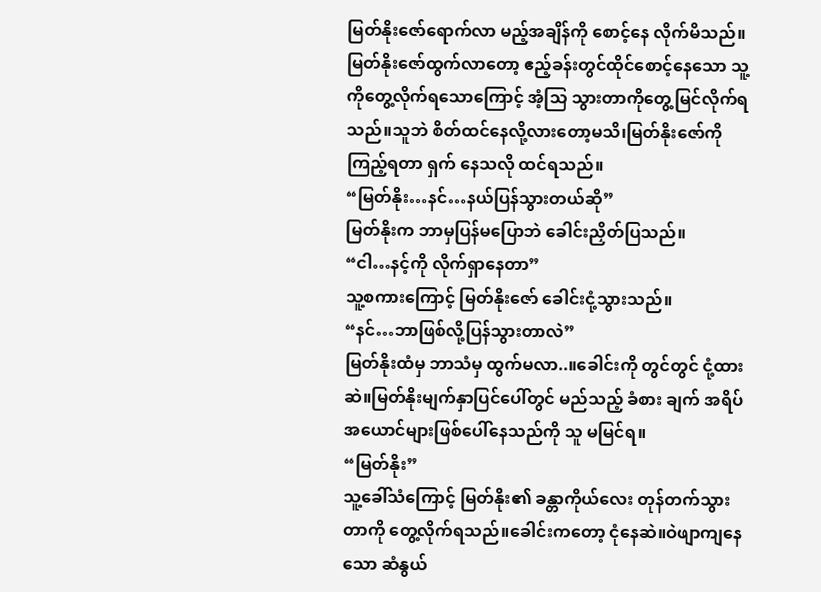မြတ်နိုးဇော်ရောက်လာ မည့်အချိန်ကို စောင့်နေ လိုက်မိသည်။မြတ်နိုးဇော်ထွက်လာတော့ ဧည့်ခန်းတွင်ထိုင်စောင့်နေသော သူ့ကိုတွေ့လိုက်ရသောကြောင့် အံ့သြ သွားတာကိုတွေ့မြင်လိုက်ရသည်။သူဘဲ စိတ်ထင်နေလို့လားတော့မသိ၊မြတ်နိုးဇော်ကို ကြည့်ရတာ ရှက် နေသလို ထင်ရသည်။
“မြတ်နိုး…နင်…နယ်ပြန်သွားတယ်ဆို”
မြတ်နိုးက ဘာမှပြန်မပြောဘဲ ခေါင်းညှိတ်ပြသည်။
“ငါ…နင့်ကို လိုက်ရှာနေတာ”
သူ့စကားကြောင့် မြတ်နိုးဇော် ခေါင်းငုံ့သွားသည်။
“နင်…ဘာဖြစ်လို့ပြန်သွားတာလဲ”
မြတ်နိုးထံမှ ဘာသံမှ ထွက်မလာ..။ခေါင်းကို တွင်တွင် ငုံ့ထားဆဲ။မြတ်နိုးမျက်နှာပြင်ပေါ်တွင် မည်သည့် ခံစား ချက် အရိပ်အယောင်များဖြစ်ပေါ်နေသည်ကို သူ မမြင်ရ။
“မြတ်နိုး”
သူ့ခေါ်သံကြောင့် မြတ်နိုး၏ ခန္တာကိုယ်လေး တုန်တက်သွားတာကို တွေ့လိုက်ရသည်။ခေါင်းကတော့ ငုံနေဆဲ။ဝဲဖျာကျနေသော ဆံနွယ်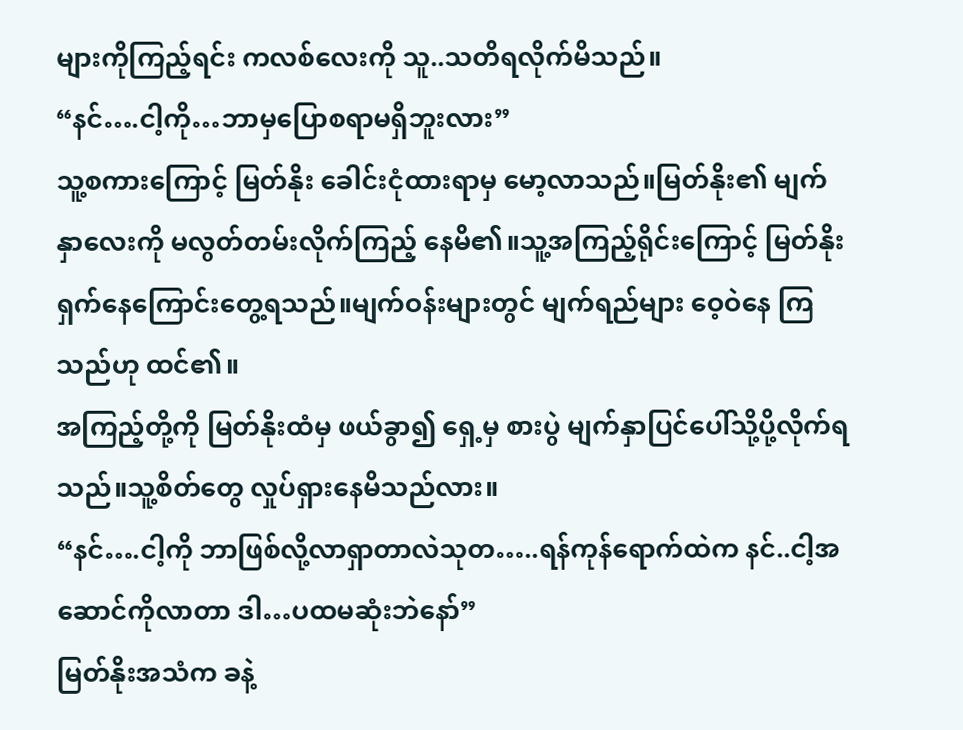များကိုကြည့်ရင်း ကလစ်လေးကို သူ..သတိရလိုက်မိသည်။
“နင်….ငါ့ကို…ဘာမှပြောစရာမရှိဘူးလား”
သူ့စကားကြောင့် မြတ်နိုး ခေါင်းငုံထားရာမှ မော့လာသည်။မြတ်နိုး၏ မျက်နှာလေးကို မလွတ်တမ်းလိုက်ကြည့် နေမိ၏။သူ့အကြည့်ရိုင်းကြောင့် မြတ်နိုး ရှက်နေကြောင်းတွေ့ရသည်။မျက်ဝန်းများတွင် မျက်ရည်များ ဝေ့ဝဲနေ ကြသည်ဟု ထင်၏။
အကြည့်တို့ကို မြတ်နိုးထံမှ ဖယ်ခွာ၍ ရှေ့မှ စားပွဲ မျက်နှာပြင်ပေါ်သို့ပို့လိုက်ရသည်။သူ့စိတ်တွေ လှုပ်ရှားနေမိသည်လား။
“နင်….ငါ့ကို ဘာဖြစ်လို့လာရှာတာလဲသုတ…..ရန်ကုန်ရောက်ထဲက နင်..ငါ့အဆောင်ကိုလာတာ ဒါ…ပထမဆုံးဘဲနော်”
မြတ်နိုးအသံက ခနဲ့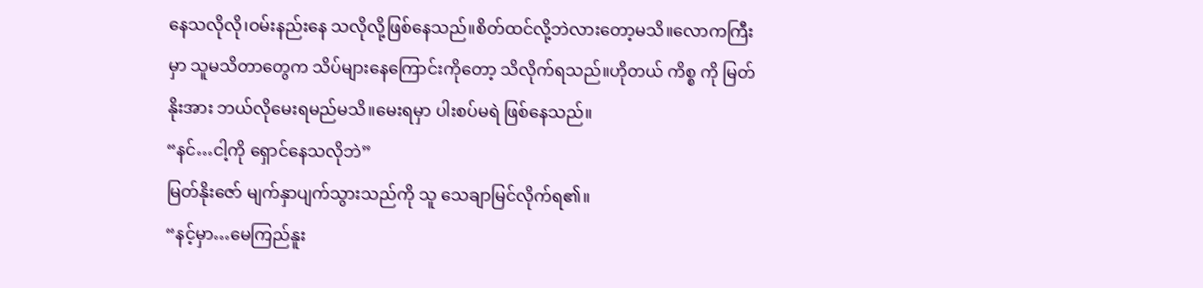နေသလိုလို၊ဝမ်းနည်းနေ သလိုလို့ဖြစ်နေသည်။စိတ်ထင်လို့ဘဲလားတော့မသိ။လောကကြီးမှာ သူမသိတာတွေက သိပ်များနေကြောင်းကိုတော့ သိလိုက်ရသည်။ဟိုတယ် ကိစ္စ ကို မြတ်နိုးအား ဘယ်လိုမေးရမည်မသိ။မေးရမှာ ပါးစပ်မရဲ ဖြစ်နေသည်။
“နင်…ငါ့ကို ရှောင်နေသလိုဘဲ”
မြတ်နိုးဇော် မျက်နှာပျက်သွားသည်ကို သူ သေချာမြင်လိုက်ရ၏။
“နင့်မှာ…မေကြည်နူး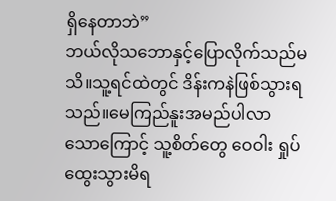ရှိနေတာဘဲ”
ဘယ်လိုသဘောနှင့်ပြောလိုက်သည်မသိ။သူ့ရင်ထဲတွင် ဒိန်းကနဲဖြစ်သွားရသည်။မေကြည်နူးအမည်ပါလာ သောကြောင့် သူ့စိတ်တွေ ဝေဝါး ရှုပ်ထွေးသွားမိရ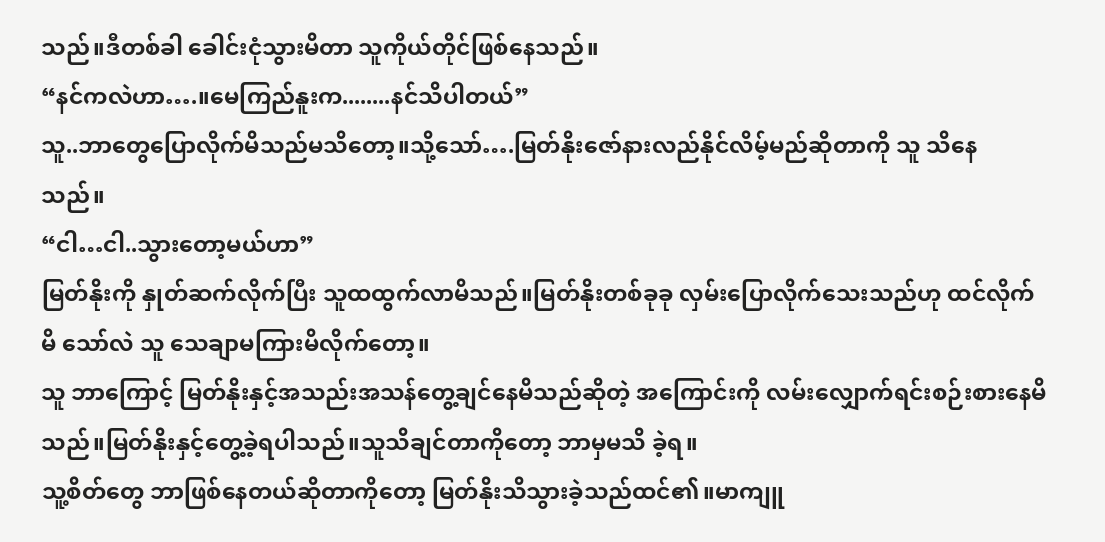သည်။ဒီတစ်ခါ ခေါင်းငုံသွားမိတာ သူကိုယ်တိုင်ဖြစ်နေသည်။
“နင်ကလဲဟာ….။မေကြည်နူးက........နင်သိပါတယ်”
သူ..ဘာတွေပြောလိုက်မိသည်မသိတော့။သို့သော်….မြတ်နိုးဇော်နားလည်နိုင်လိမ့်မည်ဆိုတာကို သူ သိနေ သည်။
“ငါ…ငါ..သွားတော့မယ်ဟာ”
မြတ်နိုးကို နှုတ်ဆက်လိုက်ပြီး သူထထွက်လာမိသည်။မြတ်နိုးတစ်ခုခု လှမ်းပြောလိုက်သေးသည်ဟု ထင်လိုက်မိ သော်လဲ သူ သေချာမကြားမိလိုက်တော့။
သူ ဘာကြောင့် မြတ်နိုးနှင့်အသည်းအသန်တွေ့ချင်နေမိသည်ဆိုတဲ့ အကြောင်းကို လမ်းလျှောက်ရင်းစဉ်းစားနေမိသည်။မြတ်နိုးနှင့်တွေ့ခဲ့ရပါသည်။သူသိချင်တာကိုတော့ ဘာမှမသိ ခဲ့ရ။
သူ့စိတ်တွေ ဘာဖြစ်နေတယ်ဆိုတာကိုတော့ မြတ်နိုးသိသွားခဲ့သည်ထင်၏။မာကျူ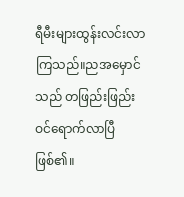ရီမီးများထွန်းလင်းလာ ကြသည်။ညအမှောင်သည် တဖြည်းဖြည်းဝင်ရောက်လာပြီဖြစ်၏။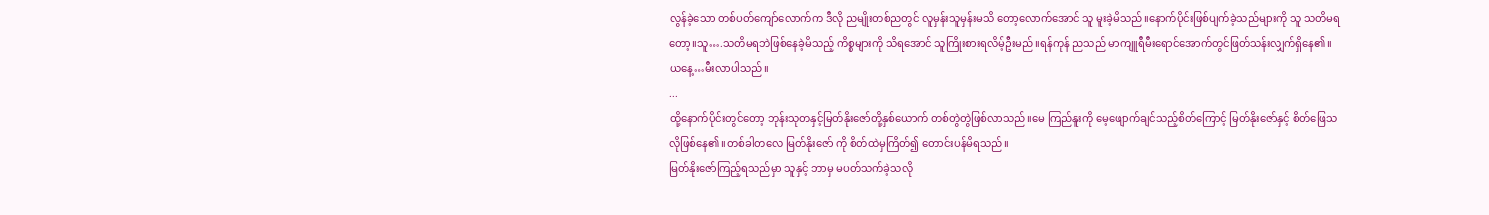လွန်ခဲ့သော တစ်ပတ်ကျော်လောက်က ဒီလို ညမျိုးတစ်ညတွင် လူမှန်းသူမှန်းမသိ တော့လောက်အောင် သူ မူးခဲ့မိသည်။နောက်ပိုင်းဖြစ်ပျက်ခဲ့သည်များကို သူ သတိမရတော့။သူ….သတိမရဘဲဖြစ်နေခဲ့မိသည့် ကိစ္စများကို သိရအောင် သူကြိုးစားရလိမ့်ဦးမည်။ရန်ကုန် ညသည် မာကျူရီမီးရောင်အောက်တွင်ဖြတ်သန်းလျှက်ရှိနေ၏။ယနေ့…မီးလာပါသည်။
...
ထို့နောက်ပိုင်းတွင်တော့ ဘုန်းသုတနှင့်မြတ်နိုးဇော်တို့နှစ်ယောက် တစ်တွဲတွဲဖြစ်လာသည်။မေ ကြည်နူးကို မေ့ဖျောက်ချင်သည့်စိတ်ကြောင့် မြတ်နိုးဇော်နှင့် စိတ်ဖြေသလိုဖြစ်နေ၏။တစ်ခါတလေ မြတ်နိုးဇော် ကို စိတ်ထဲမှကြိတ်၍ တောင်းပန်မိရသည်။
မြတ်နိုးဇော်ကြည့်ရသည်မှာ သူနှင့် ဘာမှ မပတ်သက်ခဲ့သလို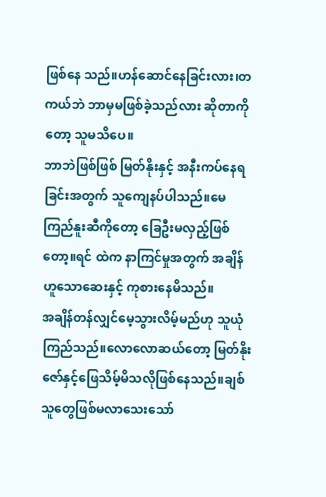ဖြစ်နေ သည်။ဟန်ဆောင်နေခြင်းလား၊တကယ်ဘဲ ဘာမှမဖြစ်ခဲ့သည်လား ဆိုတာကိုတော့ သူမသိပေ။
ဘာဘဲဖြစ်ဖြစ် မြတ်နိုးနှင့် အနီးကပ်နေရခြင်းအတွက် သူကျေနပ်ပါသည်။မေကြည်နူးဆီကိုတော့ ခြေဦးမလှည့်ဖြစ်တော့။ရင် ထဲက နာကြင်မှုအတွက် အချိန်ဟူသောဆေးနှင့် ကုစားနေမိသည်။
အချိန်တန်လျှင်မေ့သွားလိမ့်မည်ဟု သူယုံ ကြည်သည်။လောလောဆယ်တော့ မြတ်နိုးဇော်နှင့်ဖြေသိမ့်မိသလိုဖြစ်နေသည်။ချစ်သူတွေဖြစ်မလာသေးသော်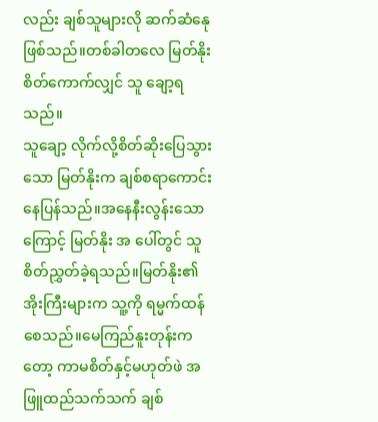လည်း ချစ်သူများလို ဆက်ဆံနေုဖြစ်သည်။တစ်ခါတလေ မြတ်နိုးစိတ်ကောက်လျှင် သူ ချော့ရသည်။
သူချော့ လိုက်လို့စိတ်ဆိုးပြေသွားသော မြတ်နိုးက ချစ်စရာကောင်းနေပြန်သည်။အနေနီးလွန်းသောကြောင့် မြတ်နိုး အ ပေါ်တွင် သူ စိတ်ညွှတ်ခဲ့ရသည်။မြတ်နိုး၏အိုးကြီးများက သူ့ကို ရမ္မက်ထန်စေသည်။မေကြည်နူးတုန်းကတော့ ကာမစိတ်နှင့်မဟုတ်ဖဲ အဖြူထည်သက်သက် ချစ်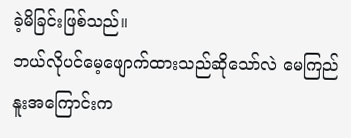ခဲ့မိခြင်းဖြစ်သည်။
ဘယ်လိုပင်မေ့ဖျောက်ထားသည်ဆိုသော်လဲ မေကြည်နူးအကြောင်းက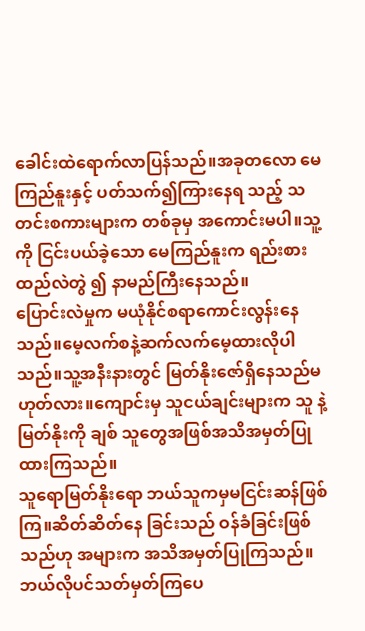ခေါင်းထဲရောက်လာပြန်သည်။အခုတလော မေကြည်နူးနှင့် ပတ်သက်၍ကြားနေရ သည့် သတင်းစကားများက တစ်ခုမှ အကောင်းမပါ။သူ့ကို ငြင်းပယ်ခဲ့သော မေကြည်နူးက ရည်းစားထည်လဲတွဲ ၍ နာမည်ကြီးနေသည်။
ပြောင်းလဲမှုက မယုံနိုင်စရာကောင်းလွန်းနေသည်။မေ့လက်စနဲ့ဆက်လက်မေ့ထားလိုပါသည်။သူ့အနီးနားတွင် မြတ်နိုးဇော်ရှိနေသည်မဟုတ်လား။ကျောင်းမှ သူငယ်ချင်းများက သူ နဲ့မြတ်နိုးကို ချစ် သူတွေအဖြစ်အသိအမှတ်ပြုထားကြသည်။
သူရောမြတ်နိုးရော ဘယ်သူကမှမငြင်းဆန်ဖြစ်ကြ။ဆိတ်ဆိတ်နေ ခြင်းသည် ဝန်ခံခြင်းဖြစ်သည်ဟု အများက အသိအမှတ်ပြုကြသည်။ဘယ်လိုပင်သတ်မှတ်ကြပေ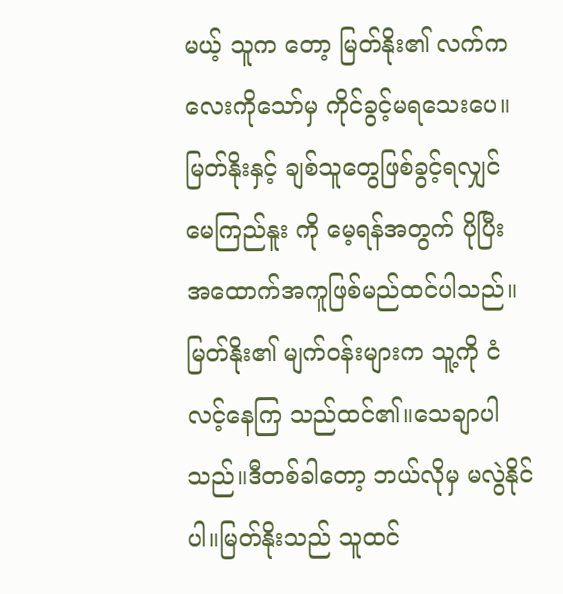မယ့် သူက တော့ မြတ်နိုး၏ လက်ကလေးကိုသော်မှ ကိုင်ခွင့်မရသေးပေ။
မြတ်နိုးနှင့် ချစ်သူတွေဖြစ်ခွင့်ရလျှင် မေကြည်နူး ကို မေ့ရန်အတွက် ပိုပြီး အထောက်အကူဖြစ်မည်ထင်ပါသည်။မြတ်နိုး၏ မျက်ဝန်းများက သူ့ကို ငံလင့်နေကြ သည်ထင်၏။သေချာပါသည်။ဒီတစ်ခါတော့ ဘယ်လိုမှ မလွဲနိုင်ပါ။မြတ်နိုးသည် သူထင်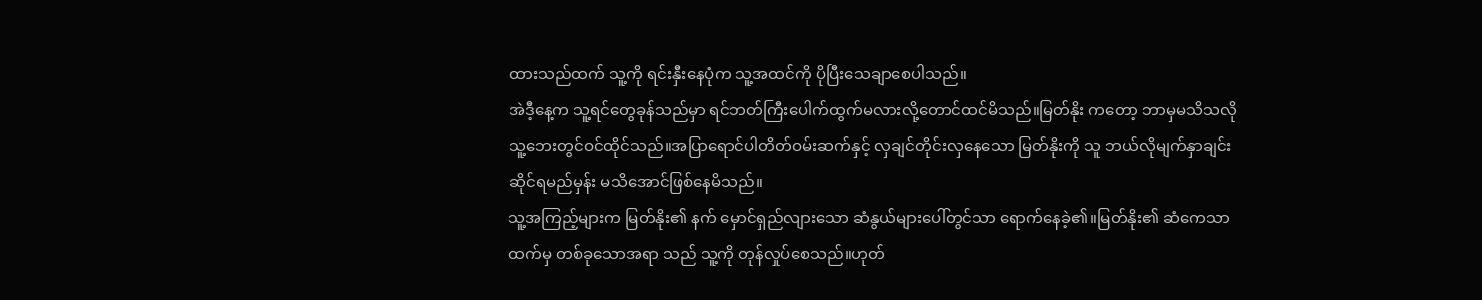ထားသည်ထက် သူ့ကို ရင်းနှီးနေပုံက သူ့အထင်ကို ပိုပြီးသေချာစေပါသည်။
အဲဒီ့နေ့က သူ့ရင်တွေခုန်သည်မှာ ရင်ဘတ်ကြီးပေါက်ထွက်မလားလို့တောင်ထင်မိသည်။မြတ်နိုး ကတော့ ဘာမှမသိသလို သူ့ဘေးတွင်ဝင်ထိုင်သည်။အပြာရောင်ပါတိတ်ဝမ်းဆက်နှင့် လှချင်တိုင်းလှနေသော မြတ်နိုးကို သူ ဘယ်လိုမျက်နှာချင်းဆိုင်ရမည်မှန်း မသိအောင်ဖြစ်နေမိသည်။
သူ့အကြည့်များက မြတ်နိုး၏ နက် မှောင်ရှည်လျားသော ဆံနွယ်များပေါ်တွင်သာ ရောက်နေခဲ့၏။မြတ်နိုး၏ ဆံကေသာထက်မှ တစ်ခုသောအရာ သည် သူ့ကို တုန်လှုပ်စေသည်။ဟုတ်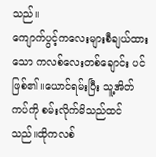သည်။
ကျောက်ပွင့်ကလေးများစီချယ်ထားသော ကလစ်လေးတစ်ချောင်း ပင်ဖြစ်၏။ယောင်ရမ်းပြီး သူ့အိတ်ကပ်ကို စမ်းလိုက်မိသည်ထင်သည်။ထိုကလစ်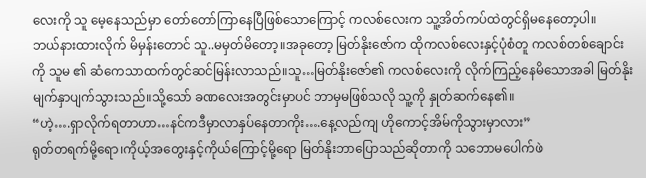လေးကို သူ မေ့နေသည်မှာ တော်တော်ကြာနေပြီဖြစ်သောကြောင့် ကလစ်လေးက သူ့အိတ်ကပ်ထဲတွင်ရှိမနေတော့ပါ။
ဘယ်နားထားလိုက် မိမှန်းတောင် သူ..မမှတ်မိတော့။အခုတော့ မြတ်နိုးဇော်က ထိုကလစ်လေးနှင့်ပုံစံတူ ကလစ်တစ်ချောင်းကို သူမ ၏ ဆံကေသာထက်တွင်ဆင်မြန်းလာသည်။သူ…မြတ်နိုးဇော်၏ ကလစ်လေးကို လိုက်ကြည့်နေမိသောအခါ မြတ်နိုး မျက်နှာပျက်သွားသည်။သို့သော် ခဏလေးအတွင်းမှာပင် ဘာမှမဖြစ်သလို သူ့ကို နှုတ်ဆက်နေ၏။
“ဟဲ့….ရှာလိုက်ရတာဟာ…နင်ကဒီမှာလာနှပ်နေတာကိုး….နေ့လည်ကျ ဟိုကောင့်အိမ်ကိုသွားမှာလား”
ရုတ်တရက်မို့ရော၊ကိုယ့်အတွေးနှင့်ကိုယ်ကြောင့်မို့ရော မြတ်နိုးဘာပြောသည်ဆိုတာကို သဘောမပေါက်ဖဲ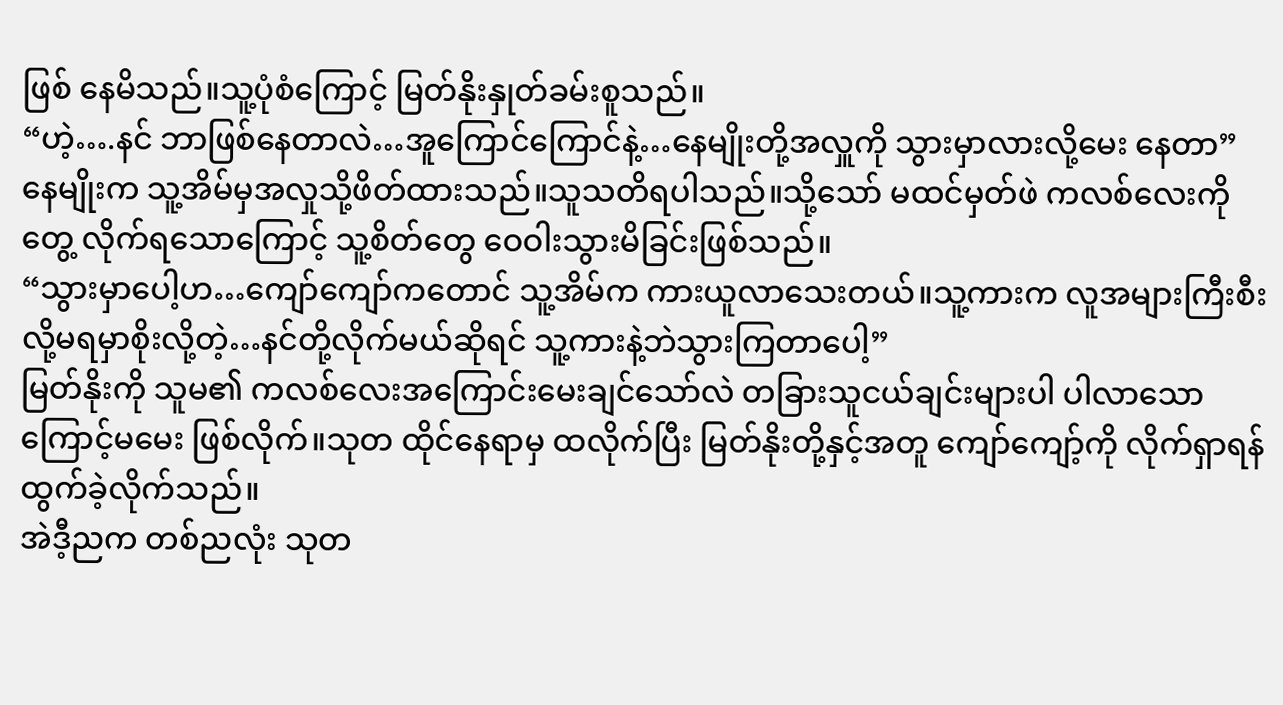ဖြစ် နေမိသည်။သူ့ပုံစံကြောင့် မြတ်နိုးနှုတ်ခမ်းစူသည်။
“ဟဲ့….နင် ဘာဖြစ်နေတာလဲ…အူကြောင်ကြောင်နဲ့…နေမျိုးတို့အလှူကို သွားမှာလားလို့မေး နေတာ”
နေမျိုးက သူ့အိမ်မှအလှုသို့ဖိတ်ထားသည်။သူသတိရပါသည်။သို့သော် မထင်မှတ်ဖဲ ကလစ်လေးကို တွေ့ လိုက်ရသောကြောင့် သူ့စိတ်တွေ ဝေဝါးသွားမိခြင်းဖြစ်သည်။
“သွားမှာပေါ့ဟ…ကျော်ကျော်ကတောင် သူ့အိမ်က ကားယူလာသေးတယ်။သူ့ကားက လူအများကြီးစီးလို့မရမှာစိုးလို့တဲ့…နင်တို့လိုက်မယ်ဆိုရင် သူ့ကားနဲ့ဘဲသွားကြတာပေါ့”
မြတ်နိုးကို သူမ၏ ကလစ်လေးအကြောင်းမေးချင်သော်လဲ တခြားသူငယ်ချင်းများပါ ပါလာသောကြောင့်မမေး ဖြစ်လိုက်။သုတ ထိုင်နေရာမှ ထလိုက်ပြီး မြတ်နိုးတို့နှင့်အတူ ကျော်ကျော့်ကို လိုက်ရှာရန် ထွက်ခဲ့လိုက်သည်။
အဲဒီ့ညက တစ်ညလုံး သုတ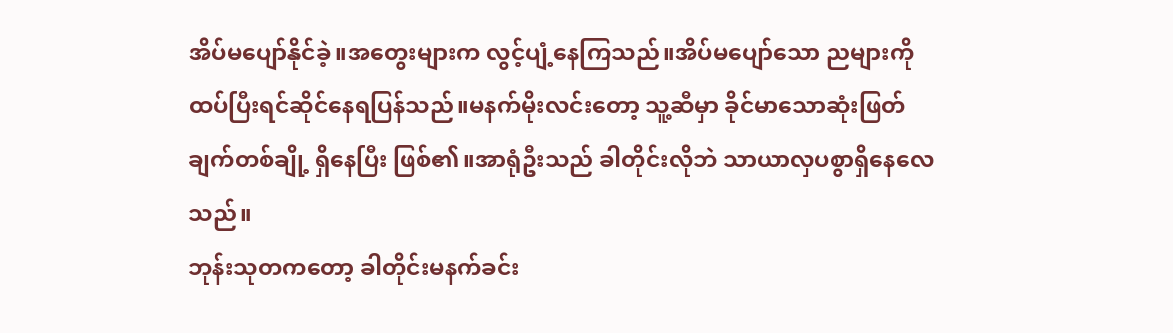အိပ်မပျော်နိုင်ခဲ့။အတွေးများက လွင့်ပျံ့နေကြသည်။အိပ်မပျော်သော ညများကို ထပ်ပြီးရင်ဆိုင်နေရပြန်သည်။မနက်မိုးလင်းတော့ သူ့ဆီမှာ ခိုင်မာသောဆုံးဖြတ်ချက်တစ်ချို့ ရှိနေပြီး ဖြစ်၏။အာရုံဦးသည် ခါတိုင်းလိုဘဲ သာယာလှပစွာရှိနေလေသည်။
ဘုန်းသုတကတော့ ခါတိုင်းမနက်ခင်း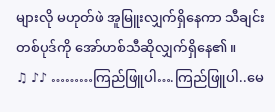များလို မဟုတ်ဖဲ အူမြူးလျှက်ရှိနေကာ သီချင်းတစ်ပုဒ်ကို အော်ဟစ်သီဆိုလျှက်ရှိနေ၏။
♫ ♪♪ ………ကြည်ဖြူပါ….ကြည်ဖြူပါ..မေ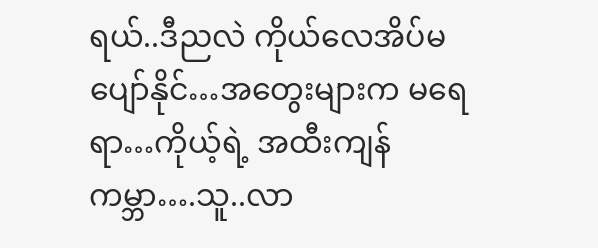ရယ်..ဒီညလဲ ကိုယ်လေအိပ်မပျော်နိုင်…အတွေးများက မရေရာ…ကိုယ့်ရဲ့ အထီးကျန်ကမ္ဘာ….သူ..လာ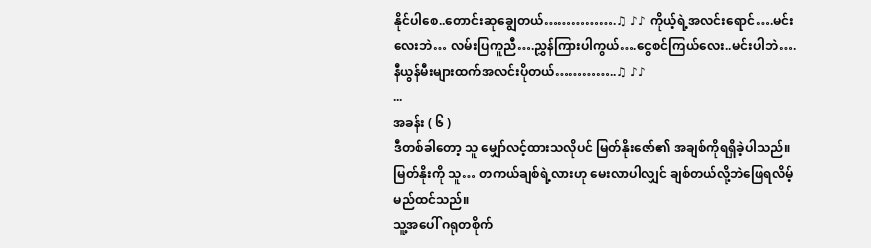နိုင်ပါစေ..တောင်းဆုချွေတယ်…………….♫ ♪♪ ကိုယ့်ရဲ့အလင်းရောင်….မင်းလေးဘဲ… လမ်းပြကူညီ….ညွှန်ကြားပါကွယ်….ငွေစင်ကြယ်လေး..မင်းပါဘဲ….နီယွန်မီးများထက်အလင်းပိုတယ်…………..♫ ♪♪
...
အခန်း ( ၆ )
ဒီတစ်ခါတော့ သူ မျှော်လင့်ထားသလိုပင် မြတ်နိုးဇော်၏ အချစ်ကိုရရှိခဲ့ပါသည်။မြတ်နိုးကို သူ… တကယ်ချစ်ရဲ့လားဟု မေးလာပါလျှင် ချစ်တယ်လို့ဘဲဖြေရလိမ့်မည်ထင်သည်။
သူ့အပေါ် ဂရုတစိုက်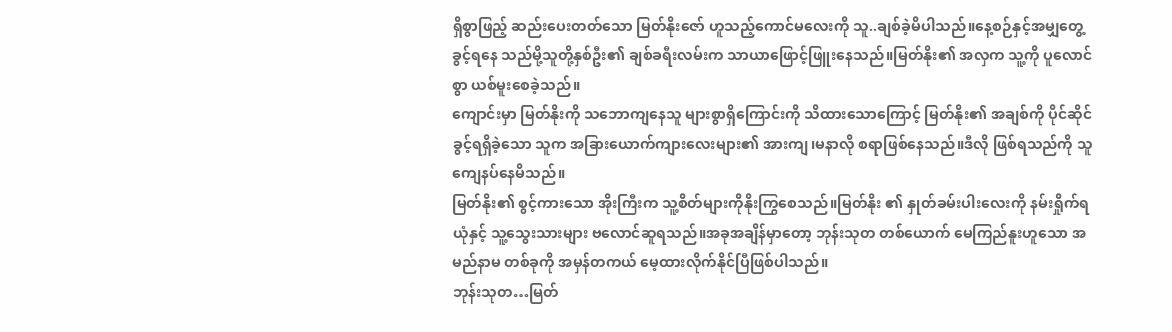ရှိစွာဖြည့် ဆည်းပေးတတ်သော မြတ်နိုးဇော် ဟူသည့်ကောင်မလေးကို သူ..ချစ်ခဲ့မိပါသည်။နေ့စဉ်နှင့်အမျှတွေ့ခွင့်ရနေ သည်မို့သူတို့နှစ်ဦး၏ ချစ်ခရီးလမ်းက သာယာဖြောင့်ဖြူးနေသည်။မြတ်နိုး၏ အလှက သူ့ကို ပူလောင်စွာ ယစ်မူးစေခဲ့သည်။
ကျောင်းမှာ မြတ်နိုးကို သဘောကျနေသူ များစွာရှိကြောင်းကို သိထားသောကြောင့် မြတ်နိုး၏ အချစ်ကို ပိုင်ဆိုင်ခွင့်ရရှိခဲ့သော သူက အခြားယောက်ကျားလေးများ၏ အားကျ၊မနာလို စရာဖြစ်နေသည်။ဒီလို ဖြစ်ရသည်ကို သူ ကျေနပ်နေမိသည်။
မြတ်နိုး၏ စွင့်ကားသော အိုးကြီးက သူ့စိတ်များကိုနိုးကြွစေသည်။မြတ်နိုး ၏ နှုတ်ခမ်းပါးလေးကို နမ်းရှိုက်ရယုံနှင့် သူ့သွေးသားများ ဗလောင်ဆူရသည်။အခုအချိန်မှာတော့ ဘုန်းသုတ တစ်ယောက် မေကြည်နူးဟူသော အမည်နာမ တစ်ခုကို အမှန်တကယ် မေ့ထားလိုက်နိုင်ပြီဖြစ်ပါသည်။
ဘုန်းသုတ…မြတ်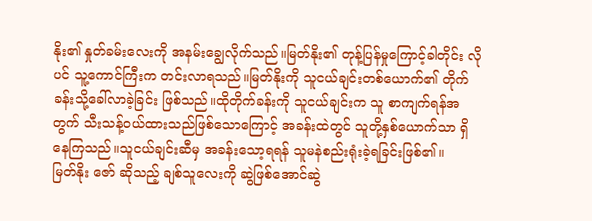နိုး၏ နှုတ်ခမ်းလေးကို အနမ်းချွေလိုက်သည်။မြတ်နိုး၏ တုန့်ပြန်မှုကြောင့်ခါတိုင်း လိုပင် သူ့ကောင်ကြီးက တင်းလာရသည်။မြတ်နိုးကို သူငယ်ချင်းတစ်ယောက်၏ တိုက်ခန်းသို့ခေါ်လာခဲ့ခြင်း ဖြစ်သည်။ထိုတိုက်ခန်းကို သူငယ်ချင်းက သူ စာကျက်ရန်အတွက် သီးသန့်ဝယ်ထားသည်ဖြစ်သောကြောင့် အခန်းထဲတွင် သူတို့နှစ်ယောက်သာ ရှိနေကြသည်။သူငယ်ချင်းဆီမှ အခန်းသော့ရရန် သူမနဲစည်းရုံးခဲ့ရခြင်းဖြစ်၏။
မြတ်နိုး ဇော် ဆိုသည့် ချစ်သူလေးကို ဆွဲဖြစ်အောင်ဆွဲ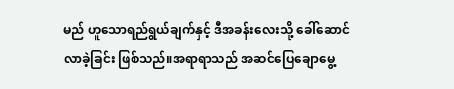မည် ဟူသောရည်ရွယ်ချက်နှင့် ဒီအခန်းလေးသို့ ခေါ်ဆောင် လာခဲ့ခြင်း ဖြစ်သည်။အရာရာသည် အဆင်ပြေချောမွေ့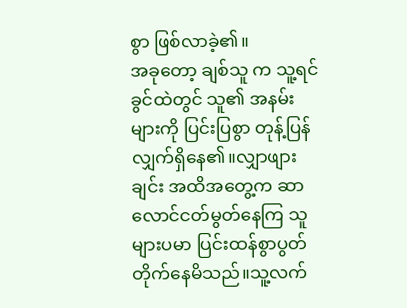စွာ ဖြစ်လာခဲ့၏။
အခုတော့ ချစ်သူ က သူ့ရင်ခွင်ထဲတွင် သူ၏ အနမ်းများကို ပြင်းပြစွာ တုန့်ပြန်လျှက်ရှိနေ၏။လျှာဖျားချင်း အထိအတွေ့က ဆာလောင်ငတ်မွတ်နေကြ သူများပမာ ပြင်းထန်စွာပွတ်တိုက်နေမိသည်။သူ့လက်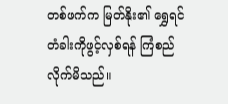တစ်ဖက်က မြတ်နိုး၏ ရွှေရင်တံခါးကိုဖွင့်လှစ်ရန် ကြံစည်လိုက်မိသည်။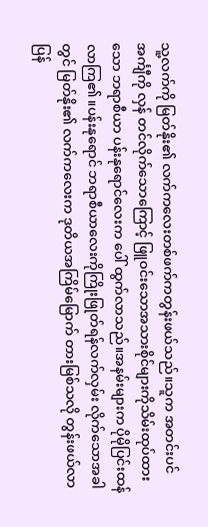သူ့လက်ကို မြတ်နိုး၏ လက်ကလေးတစ်ဖက်ကတွန်းဖယ်သည်။သူက အတင်းပင်အင်္ကျီကို လှန် တင်လိုက်သောကြောင့် ဖြူဝင်းသောအသားစိုင်များကိုသိမ်းထုပ်ထားသော ဘရာစီယာ ပန်းနုရောင်လေးက ပေါ် ထွက်လာသည်။အနမ်းများက ပိုမိုပြင်းထန်လာကြ၏။ပန်းနုရောင် ဘရာစီယာလေးကိုကြိုးဖြုတ်ရန်လက်လှမ်း လိုက်သောအခါတွင် မြတ်နိုး၏ လက်ကလေးက ဒုတိယအကြိမ်မြောက် တားမြစ်သလို တွန်းဖယ်လာပြန်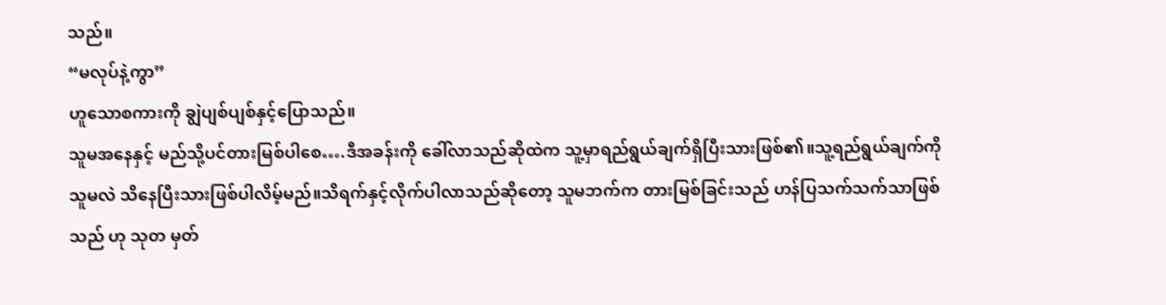သည်။
“မလုပ်နဲ့ကွာ”
ဟူသောစကားကို ချွဲပျစ်ပျစ်နှင့်ပြောသည်။
သူမအနေနှင့် မည်သို့ပင်တားမြစ်ပါစေ….ဒီအခန်းကို ခေါ်လာသည်ဆိုထဲက သူ့မှာရည်ရွယ်ချက်ရှိပြီးသားဖြစ်၏။သူ့ရည်ရွယ်ချက်ကို သူမလဲ သိနေပြီးသားဖြစ်ပါလိမ့်မည်။သိရက်နှင့်လိုက်ပါလာသည်ဆိုတော့ သူမဘက်က တားမြစ်ခြင်းသည် ဟန်ပြသက်သက်သာဖြစ်သည် ဟု သုတ မှတ်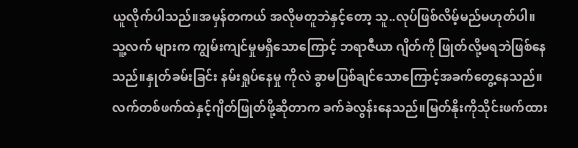ယူလိုက်ပါသည်။အမှန်တကယ် အလိုမတူဘဲနှင့်တော့ သူ..လုပ်ဖြစ်လိမ့်မည်မဟုတ်ပါ။
သူ့လက် များက ကျွမ်းကျင်မှုမရှိသောကြောင့် ဘရာဇီယာ ဂျိတ်ကို ဖြုတ်လို့မရဘဲဖြစ်နေသည်။နှုတ်ခမ်းခြင်း နမ်းရှုပ်နေမှု ကိုလဲ ခွာမပြစ်ချင်သောကြောင့်အခက်တွေ့နေသည်။လက်တစ်ဖက်ထဲနှင့်ဂျိတ်ဖြုတ်ဖို့ဆိုတာက ခက်ခဲလွန်းနေသည်။မြတ်နိုးကိုသိုင်းဖက်ထား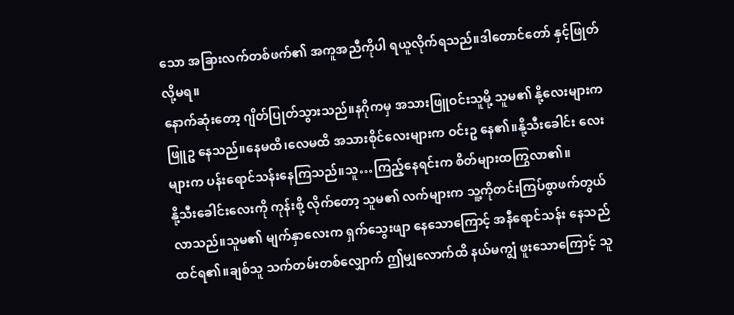သော အခြားလက်တစ်ဖက်၏ အကူအညီကိုပါ ရယူလိုက်ရသည်။ဒါတောင်တော် နှင့်ဖြုတ်လို့မရ။
နောက်ဆုံးတော့ ဂျိတ်ပြုတ်သွားသည်။နဂိုကမှ အသားဖြူဝင်းသူမို့ သူမ၏ နို့လေးများက ဖြူဥ နေသည်။နေမထိ၊လေမထိ အသားစိုင်လေးများက ဝင်းဥ နေ၏။နို့သီးခေါင်း လေးများက ပန်းရောင်သန်းနေကြသည်။သူ…ကြည့်နေရင်းက စိတ်များထကြွလာ၏။
နို့သီးခေါင်းလေးကို ကုန်းစို့ လိုက်တော့ သူမ၏ လက်များက သူ့ကိုတင်းကြပ်စွာဖက်တွယ်လာသည်။သူမ၏ မျက်နှာလေးက ရှက်သွေးဖျာ နေသောကြောင့် အနီရောင်သန်း နေသည်ထင်ရ၏။ချစ်သူ သက်တမ်းတစ်လျှောက် ဤမျှလောက်ထိ နယ်မကျွံ ဖူးသောကြောင့် သူ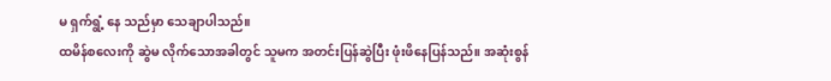မ ရှက်ရွံ့ နေ သည်မှာ သေချာပါသည်။
ထမိန်စလေးကို ဆွဲမ လိုက်သောအခါတွင် သူမက အတင်းပြန်ဆွဲပြီး ဖုံးဖိနေပြန်သည်။ အဆုံးစွန်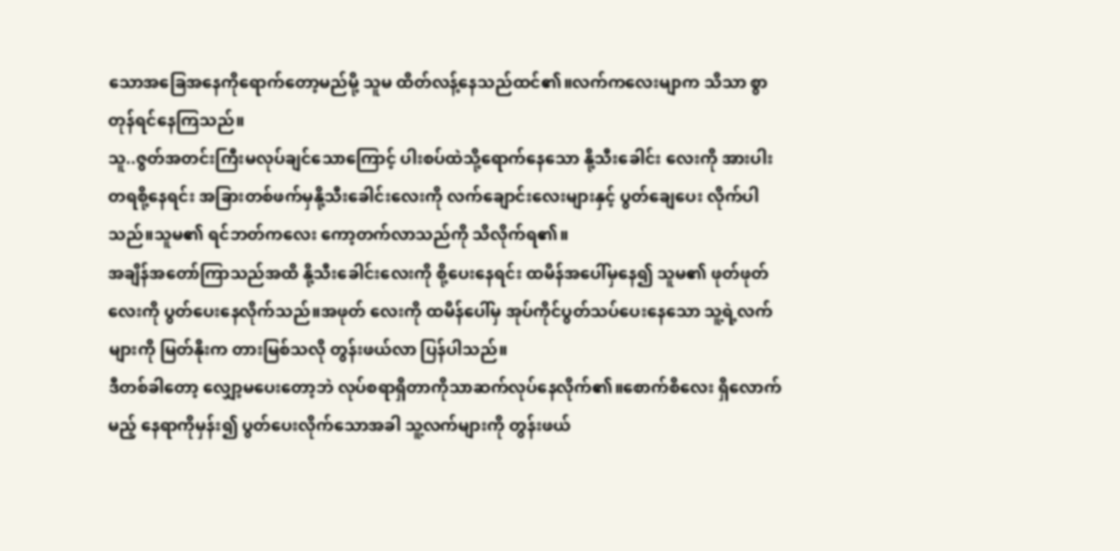သောအခြေအနေကိုရောက်တော့မည်မို့ သူမ ထိတ်လန့်နေသည်ထင်၏။လက်ကလေးမျာက သိသာ စွာ တုန်ရင်နေကြသည်။
သူ..ဇွတ်အတင်းကြီးမလုပ်ချင်သောကြောင့် ပါးစပ်ထဲသို့ရောက်နေသော နို့သီးခေါင်း လေးကို အားပါးတရစို့နေရင်း အခြားတစ်ဖက်မှနို့သီးခေါင်းလေးကို လက်ချောင်းလေးများနှင့် ပွတ်ချေပေး လိုက်ပါသည်။သူမ၏ ရင်ဘတ်ကလေး ကော့တက်လာသည်ကို သိလိုက်ရ၏။
အချိန်အတော်ကြာသည်အထိ နို့သီးခေါင်းလေးကို စို့ပေးနေရင်း ထမိန်အပေါ်မှနေ၍ သူမ၏ ဖုတ်ဖုတ်လေးကို ပွတ်ပေးနေလိုက်သည်။အဖုတ် လေးကို ထမိန်ပေါ်မှ အုပ်ကိုင်ပွတ်သပ်ပေးနေသော သူ့ရဲ့လက်များကို မြတ်နိုးက တားမြစ်သလို တွန်းဖယ်လာ ပြန်ပါသည်။
ဒီတစ်ခါတော့ လျှော့မပေးတော့ဘဲ လုပ်စရာရှိတာကိုသာဆက်လုပ်နေလိုက်၏။စောက်စိလေး ရှိလောက်မည့် နေရာကိုမှန်း၍ ပွတ်ပေးလိုက်သောအခါ သူ့လက်များကို တွန်းဖယ်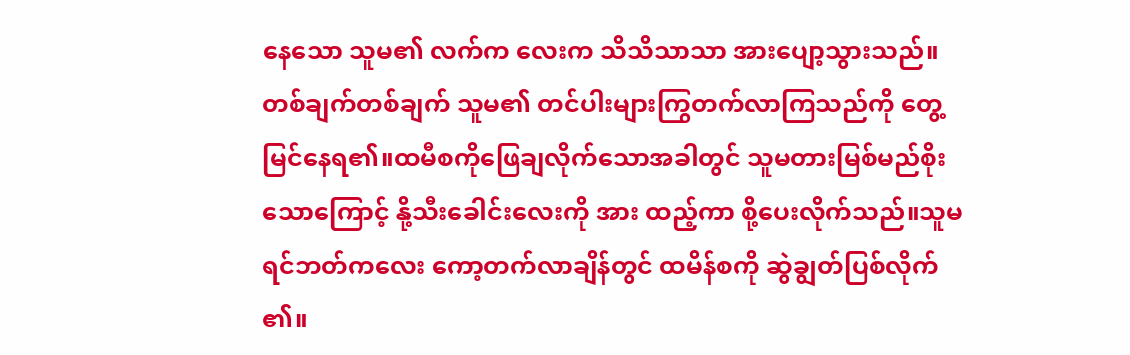နေသော သူမ၏ လက်က လေးက သိသိသာသာ အားပျော့သွားသည်။
တစ်ချက်တစ်ချက် သူမ၏ တင်ပါးများကြွတက်လာကြသည်ကို တွေ့မြင်နေရ၏။ထမီစကိုဖြေချလိုက်သောအခါတွင် သူမတားမြစ်မည်စိုးသောကြောင့် နို့သီးခေါင်းလေးကို အား ထည့်ကာ စို့ပေးလိုက်သည်။သူမရင်ဘတ်ကလေး ကော့တက်လာချိန်တွင် ထမိန်စကို ဆွဲချွတ်ပြစ်လိုက် ၏။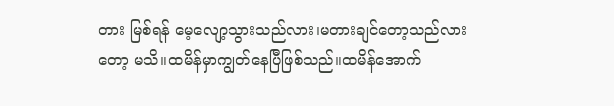တား မြစ်ရန် မေ့လျော့သွားသည်လား၊မတားချင်တော့သည်လားတော့ မသိ။ထမိန်မှာကျွတ်နေပြီဖြစ်သည်။ထမိန်အောက်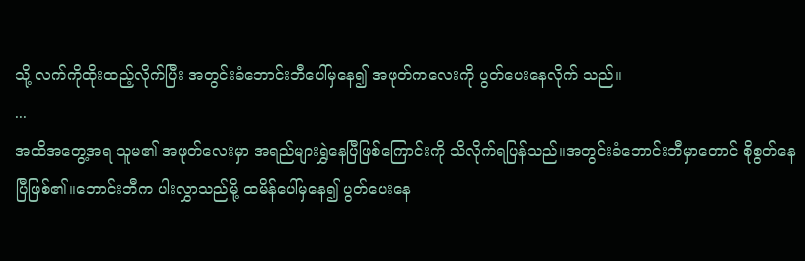သို့ လက်ကိုထိုးထည့်လိုက်ပြီး အတွင်းခံဘောင်းဘီပေါ်မှနေ၍ အဖုတ်ကလေးကို ပွတ်ပေးနေလိုက် သည်။
...
အထိအတွေ့အရ သူမ၏ အဖုတ်လေးမှာ အရည်များရွှဲနေပြီဖြစ်ကြောင်းကို သိလိုက်ရပြန်သည်။အတွင်းခံဘောင်းဘီမှာတောင် စိုစွတ်နေပြီဖြစ်၏။ဘောင်းဘီက ပါးလွှာသည်မို့ ထမိန်ပေါ်မှနေ၍ ပွတ်ပေးနေ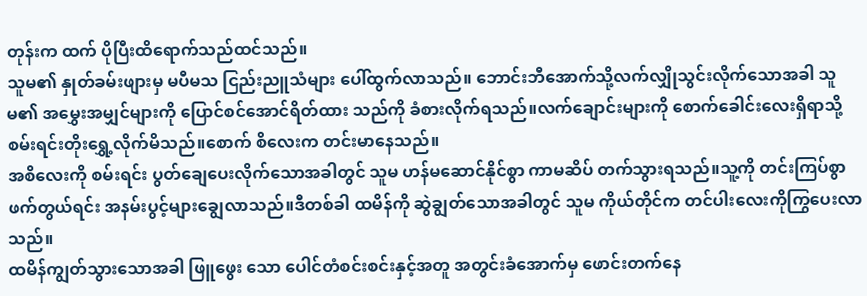တုန်းက ထက် ပိုပြီးထိရောက်သည်ထင်သည်။
သူမ၏ နှုတ်ခမ်းဖျားမှ မပီမသ ငြည်းညူသံများ ပေါ်ထွက်လာသည်။ ဘောင်းဘီအောက်သို့လက်လျှိုသွင်းလိုက်သောအခါ သူမ၏ အမွှေးအမျှင်များကို ပြောင်စင်အောင်ရိတ်ထား သည်ကို ခံစားလိုက်ရသည်။လက်ချောင်းများကို စောက်ခေါင်းလေးရှိရာသို့စမ်းရင်းတိုးရွှေ့လိုက်မိသည်။စောက် စိလေးက တင်းမာနေသည်။
အစိလေးကို စမ်းရင်း ပွတ်ချေပေးလိုက်သောအခါတွင် သူမ ဟန်မဆောင်နိုင်စွာ ကာမဆိပ် တက်သွားရသည်။သူ့ကို တင်းကြပ်စွာဖက်တွယ်ရင်း အနမ်းပွင့်များချွေလာသည်။ဒီတစ်ခါ ထမိန်ကို ဆွဲချွတ်သောအခါတွင် သူမ ကိုယ်တိုင်က တင်ပါးလေးကိုကြွပေးလာသည်။
ထမိန်ကျွတ်သွားသောအခါ ဖြူဖွေး သော ပေါင်တံစင်းစင်းနှင့်အတူ အတွင်းခံအောက်မှ ဖောင်းတက်နေ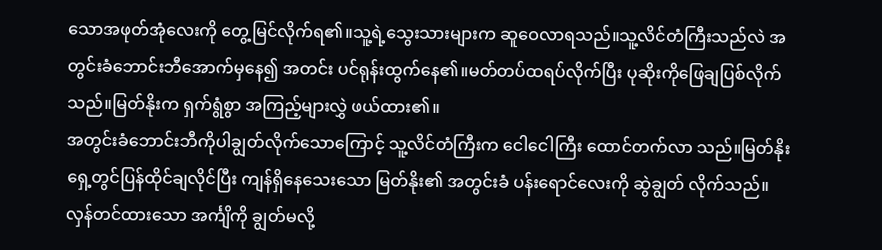သောအဖုတ်အုံလေးကို တွေ့မြင်လိုက်ရ၏။သူ့ရဲ့သွေးသားများက ဆူဝေလာရသည်။သူ့လိင်တံကြီးသည်လဲ အတွင်းခံဘောင်းဘီအောက်မှနေ၍ အတင်း ပင်ရုန်းထွက်နေ၏။မတ်တပ်ထရပ်လိုက်ပြီး ပုဆိုးကိုဖြေချပြစ်လိုက်သည်။မြတ်နိုးက ရှက်ရွံစွာ အကြည့်များလွှဲ ဖယ်ထား၏။
အတွင်းခံဘောင်းဘီကိုပါချွတ်လိုက်သောကြောင့် သူ့လိင်တံကြီးက ငေါငေါကြီး ထောင်တက်လာ သည်။မြတ်နိုးရှေ့တွင်ပြန်ထိုင်ချလိုင်ပြီး ကျန်ရှိနေသေးသော မြတ်နိုး၏ အတွင်းခံ ပန်းရောင်လေးကို ဆွဲချွတ် လိုက်သည်။လှန်တင်ထားသော အင်္ကျိကို ချွတ်မလို့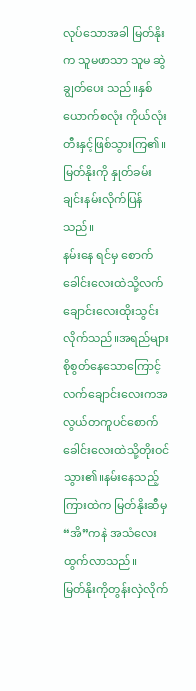လုပ်သောအခါ မြတ်နိုးက သူမဖာသာ သူမ ဆွဲချွတ်ပေး သည်။နှစ်ယောက်စလုံး ကိုယ်လုံးတီးနှင့်ဖြစ်သွားကြ၏။မြတ်နိုးကို နှုတ်ခမ်းချင်းနမ်းလိုက်ပြန်သည်။
နမ်းနေ ရင်မှ စောက်ခေါင်းလေးထဲသို့လက်ချောင်းလေးထိုးသွင်းလိုက်သည်။အရည်များစိုစွတ်နေသောကြောင့်လက်ချောင်းလေးကအလွယ်တကူပင်စောက်ခေါင်းလေးထဲသို့တိုးဝင်သွား၏။နမ်းနေသည့်ကြားထဲက မြတ်နိုးဆီမှ “အိ”ကနဲ အသံလေးထွက်လာသည်။
မြတ်နိုးကိုတွန်းလှဲလိုက်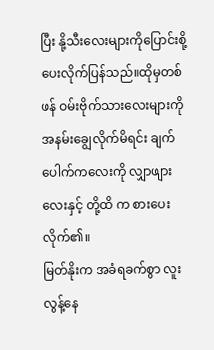ပြီး နို့သီးလေးများကိုပြောင်းစို့ပေးလိုက်ပြန်သည်။ထိုမှတစ်ဖန် ဝမ်းဗိုက်သားလေးများကို အနမ်းချွေလိုက်မိရင်း ချက်ပေါက်ကလေးကို လျှာဖျားလေးနှင့် တို့ထိ က စားပေးလိုက်၏။
မြတ်နိုးက အခံရခက်စွာ လူးလွန့်နေ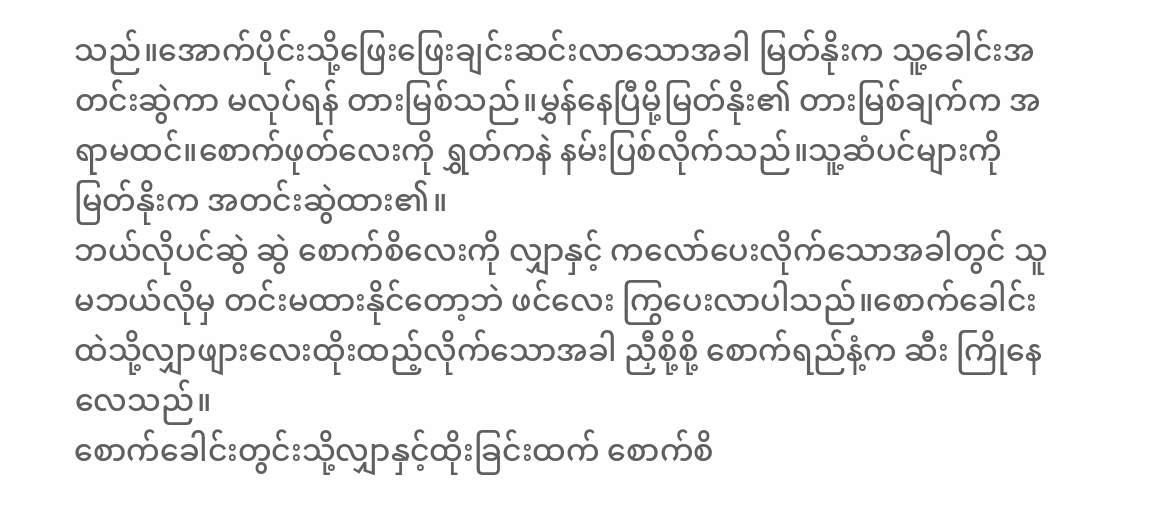သည်။အောက်ပိုင်းသို့ဖြေးဖြေးချင်းဆင်းလာသောအခါ မြတ်နိုးက သူ့ခေါင်းအတင်းဆွဲကာ မလုပ်ရန် တားမြစ်သည်။မွှန်နေပြီမို့မြတ်နိုး၏ တားမြစ်ချက်က အရာမထင်။စောက်ဖုတ်လေးကို ရွှတ်ကနဲ နမ်းပြစ်လိုက်သည်။သူ့ဆံပင်များကို မြတ်နိုးက အတင်းဆွဲထား၏။
ဘယ်လိုပင်ဆွဲ ဆွဲ စောက်စိလေးကို လျှာနှင့် ကလော်ပေးလိုက်သောအခါတွင် သူမဘယ်လိုမှ တင်းမထားနိုင်တော့ဘဲ ဖင်လေး ကြွပေးလာပါသည်။စောက်ခေါင်းထဲသို့လျှာဖျားလေးထိုးထည့်လိုက်သောအခါ ညှီစို့စို့ စောက်ရည်နံ့က ဆီး ကြိုနေလေသည်။
စောက်ခေါင်းတွင်းသို့လျှာနှင့်ထိုးခြင်းထက် စောက်စိ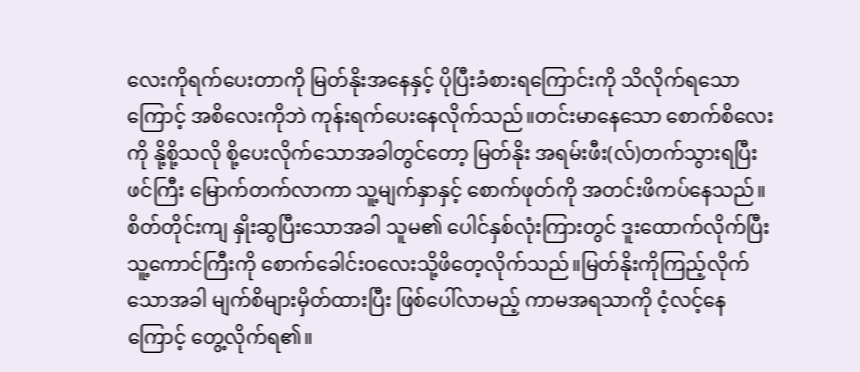လေးကိုရက်ပေးတာကို မြတ်နိုးအနေနှင့် ပိုပြီးခံစားရကြောင်းကို သိလိုက်ရသောကြောင့် အစိလေးကိုဘဲ ကုန်းရက်ပေးနေလိုက်သည်။တင်းမာနေသော စောက်စိလေးကို နို့စို့သလို စို့ပေးလိုက်သောအခါတွင်တော့ မြတ်နိုး အရမ်းဖီး(လ်)တက်သွားရပြီး ဖင်ကြီး မြောက်တက်လာကာ သူ့မျက်နှာနှင့် စောက်ဖုတ်ကို အတင်းဖိကပ်နေသည်။
စိတ်တိုင်းကျ နှိုးဆွပြီးသောအခါ သူမ၏ ပေါင်နှစ်လုံးကြားတွင် ဒူးထောက်လိုက်ပြီး သူ့ကောင်ကြီးကို စောက်ခေါင်းဝလေးသို့ဖိတေ့လိုက်သည်။မြတ်နိုးကိုကြည့်လိုက်သောအခါ မျက်စိများမှိတ်ထားပြီး ဖြစ်ပေါ်လာမည့် ကာမအရသာကို ငံ့လင့်နေကြောင့် တွေ့လိုက်ရ၏။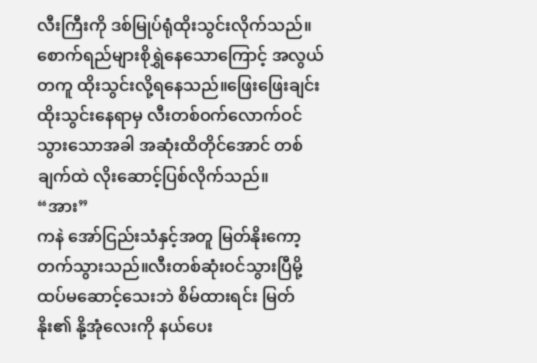လီးကြီးကို ဒစ်မြုပ်ရုံထိုးသွင်းလိုက်သည်။စောက်ရည်များစိုရွှဲနေသောကြောင့် အလွယ်တကူ ထိုးသွင်းလို့ရနေသည်။ဖြေးဖြေးချင်းထိုးသွင်းနေရာမှ လီးတစ်ဝက်လောက်ဝင်သွားသောအခါ အဆုံးထိတိုင်အောင် တစ်ချက်ထဲ လိုးဆောင့်ပြစ်လိုက်သည်။
“အား”
ကနဲ အော်ငြည်းသံနှင့်အတူ မြတ်နိုးကော့တက်သွားသည်။လီးတစ်ဆုံးဝင်သွားပြီမို့ထပ်မဆောင့်သေးဘဲ စိမ်ထားရင်း မြတ်နိုး၏ နို့အုံလေးကို နယ်ပေး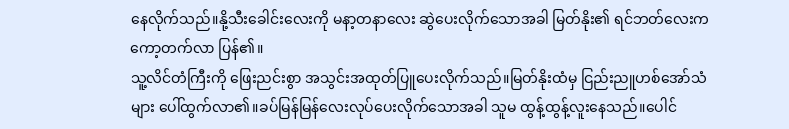နေလိုက်သည်။နို့သီးခေါင်းလေးကို မနာ့တနာလေး ဆွဲပေးလိုက်သောအခါ မြတ်နိုး၏ ရင်ဘတ်လေးက ကော့တက်လာ ပြန်၏။
သူ့လိင်တံကြီးကို ဖြေးညင်းစွာ အသွင်းအထုတ်ပြူပေးလိုက်သည်။မြတ်နိုးထံမှ ငြည်းညူဟစ်အော်သံများ ပေါ်ထွက်လာ၏။ခပ်မြန်မြန်လေးလုပ်ပေးလိုက်သောအခါ သူမ ထွန့်ထွန့်လူးနေသည်။ပေါင်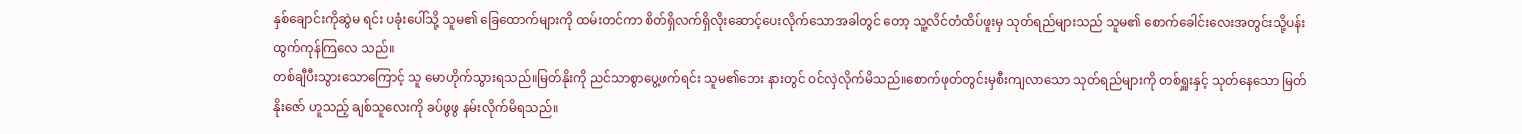နှစ်ချောင်းကိုဆွဲမ ရင်း ပခုံးပေါ်သို့ သူမ၏ ခြေထောက်များကို ထမ်းတင်ကာ စိတ်ရှိလက်ရှိလိုးဆောင့်ပေးလိုက်သောအခါတွင် တော့ သူ့လိင်တံထိပ်ဖူးမှ သုတ်ရည်များသည် သူမ၏ စောက်ခေါင်းလေးအတွင်းသို့ပန်းထွက်ကုန်ကြလေ သည်။
တစ်ချီပီးသွားသောကြောင့် သူ မောဟိုက်သွားရသည်။မြတ်နိုးကို ညင်သာစွာပွေ့ဖက်ရင်း သူမ၏ဘေး နားတွင် ဝင်လှဲလိုက်မိသည်။စောက်ဖုတ်တွင်းမှစီးကျလာသော သုတ်ရည်များကို တစ်ရှူးနှင့် သုတ်နေသော မြတ်နိုးဇော် ဟူသည့် ချစ်သူလေးကို ခပ်ဖွဖွ နမ်းလိုက်မိရသည်။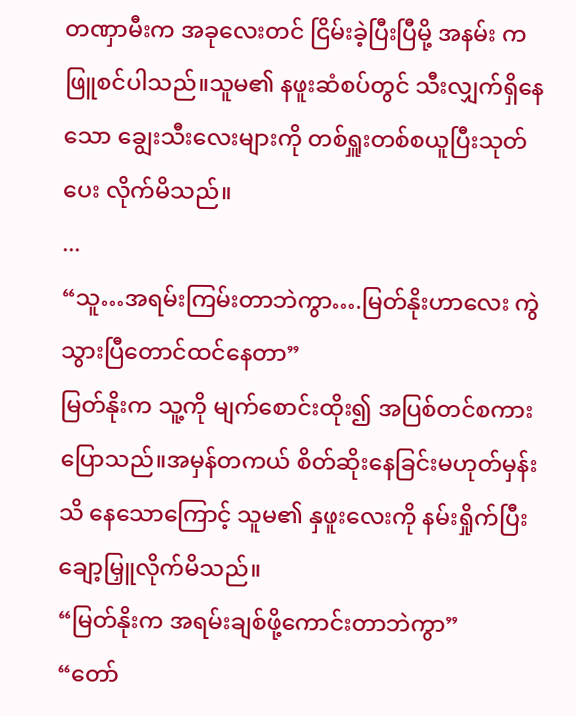တဏှာမီးက အခုလေးတင် ငြိမ်းခဲ့ပြီးပြီမို့ အနမ်း က ဖြူစင်ပါသည်။သူမ၏ နဖူးဆံစပ်တွင် သီးလျှက်ရှိနေသော ချွေးသီးလေးများကို တစ်ရှူးတစ်စယူပြီးသုတ်ပေး လိုက်မိသည်။
...
“သူ…အရမ်းကြမ်းတာဘဲကွာ….မြတ်နိုးဟာလေး ကွဲသွားပြီတောင်ထင်နေတာ”
မြတ်နိုးက သူ့ကို မျက်စောင်းထိုး၍ အပြစ်တင်စကားပြောသည်။အမှန်တကယ် စိတ်ဆိုးနေခြင်းမဟုတ်မှန်း သိ နေသောကြောင့် သူမ၏ နှဖူးလေးကို နမ်းရှိုက်ပြီးချော့မြှူလိုက်မိသည်။
“မြတ်နိုးက အရမ်းချစ်ဖို့ကောင်းတာဘဲကွာ”
“တော်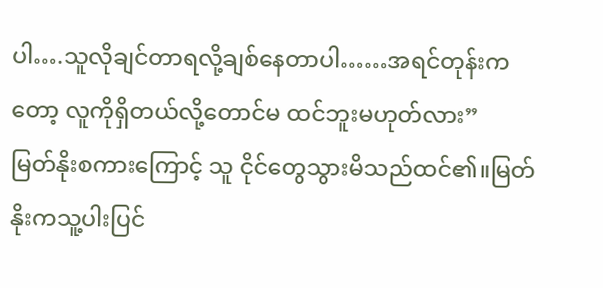ပါ….သူလိုချင်တာရလို့ချစ်နေတာပါ……အရင်တုန်းကတော့ လူကိုရှိတယ်လို့တောင်မ ထင်ဘူးမဟုတ်လား”
မြတ်နိုးစကားကြောင့် သူ ငိုင်တွေသွားမိသည်ထင်၏။မြတ်နိုးကသူ့ပါးပြင်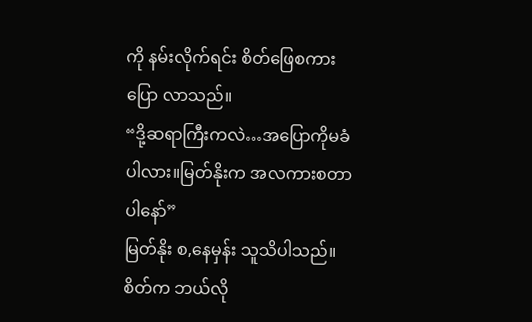ကို နမ်းလိုက်ရင်း စိတ်ဖြေစကားပြော လာသည်။
“ဒို့ဆရာကြီးကလဲ…အပြောကိုမခံပါလား။မြတ်နိုးက အလကားစတာပါနော်”
မြတ်နိုး စ,နေမှန်း သူသိပါသည်။စိတ်က ဘယ်လို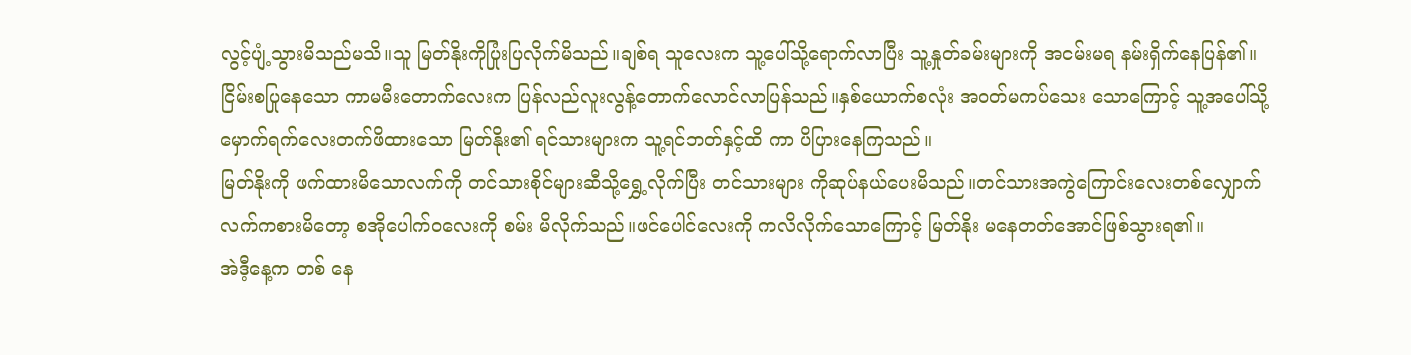လွင့်ပျံ့သွားမိသည်မသိ။သူ မြတ်နိုးကိုပြုံးပြလိုက်မိသည်။ချစ်ရ သူလေးက သူ့ပေါ်သို့ရောက်လာပြီး သူ့နှုတ်ခမ်းများကို အငမ်းမရ နမ်းရှိက်နေပြန်၏။
ငြိမ်းစပြုနေသော ကာမမီးတောက်လေးက ပြန်လည်လူးလွန့်တောက်လောင်လာပြန်သည်။နှစ်ယောက်စလုံး အဝတ်မကပ်သေး သောကြောင့် သူ့အပေါ်သို့မှောက်ရက်လေးတက်ဖိထားသော မြတ်နိုး၏ ရင်သားများက သူ့ရင်ဘတ်နှင့်ထိ ကာ ပိပြားနေကြသည်။
မြတ်နိုးကို ဖက်ထားမိသောလက်ကို တင်သားစိုင်များဆီသို့ရွှေ့လိုက်ပြီး တင်သားများ ကိုဆုပ်နယ်ပေးမိသည်။တင်သားအကွဲကြောင်းလေးတစ်လျှောက် လက်ကစားမိတော့ စအိုပေါက်ဝလေးကို စမ်း မိလိုက်သည်။ဖင်ပေါင်လေးကို ကလိလိုက်သောကြောင့် မြတ်နိုး မနေတတ်အောင်ဖြစ်သွားရ၏။
အဲဒီ့နေ့က တစ် နေ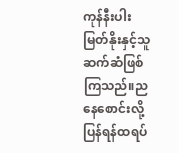ကုန်နီးပါး မြတ်နိုးနှင့်သူ ဆက်ဆံဖြစ်ကြသည်။ညနေစောင်းလို့ပြန်ရန်ထရပ်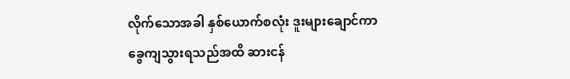လိုက်သောအခါ နှစ်ယောက်စလုံး ဒူးများချောင်ကာ ခွေကျသွားရသည်အထိ ဆားငန်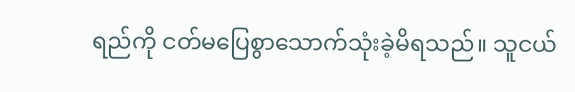ရည်ကို ငတ်မပြေစွာသောက်သုံးခဲ့မိရသည်။ သူငယ်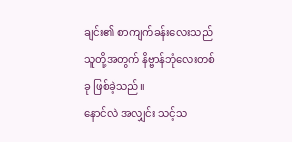ချင်း၏ စာကျက်ခန်းလေးသည် သူတို့အတွက် နိဗ္ဗာန်ဘုံလေးတစ်ခု ဖြစ်ခဲ့သည်။
နောင်လဲ အလျှင်း သင့်သ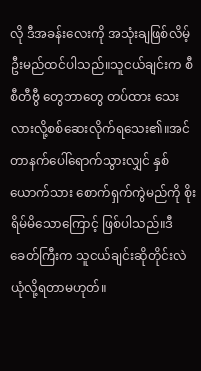လို ဒီအခန်းလေးကို အသုံးချဖြစ်လိမ့်ဦးမည်ထင်ပါသည်။သူငယ်ချင်းက စီစီတီဗွီ တွေဘာတွေ တပ်ထား သေးလားလို့စစ်ဆေးလိုက်ရသေး၏။အင်တာနက်ပေါ်ရောက်သွားလျှင် နှစ်ယောက်သား စောက်ရှက်ကွဲမည်ကို စိုးရိမ်မိသောကြောင့် ဖြစ်ပါသည်။ဒီခေတ်ကြီးက သူငယ်ချင်းဆိုတိုင်းလဲ ယုံလို့ရတာမဟုတ်။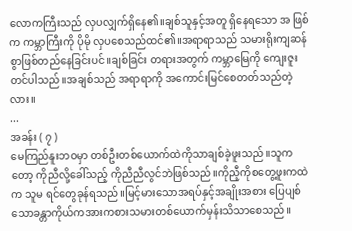လောကကြီးသည် လှပလျှက်ရှိနေ၏။ချစ်သူနှင့်အတူ ရှိနေရသော အ ဖြစ်က ကမ္ဘာကြီးကို ပိုမို လှပစေသည်ထင်၏။အရာရာသည် သမားရိုးကျဆန်စွာဖြစ်တည်နေခြင်းပင်။ချစ်ခြင်း တရားအတွက် ကမ္ဘာမြေကို ကျေးဇူးတင်ပါသည်။အချစ်သည် အရာရာကို အကောင်းမြင်စေတတ်သည်တဲ့လား။
...
အခန်း ( ၇ )
မေကြည်နူးဘဝမှာ တစ်ဦးတစ်ယောက်ထဲကိုသာချစ်ခဲ့ဖူးသည်။သူကတော့ ကိုညီလို့ခေါ်သည့် ကိုညီညီလွင်ဘဲဖြစ်သည်။ကိုညီ့ကိုစတွေ့ဖူးကထဲက သူမ ရင်တွေခုန်ရသည်။မြင့်မားသောအရပ်နှင့်အချိုးအစား ပြေပျစ်သောခန္တာကိုယ်ကအားကစားသမားတစ်ယောက်မှန်းသိသာစေသည်။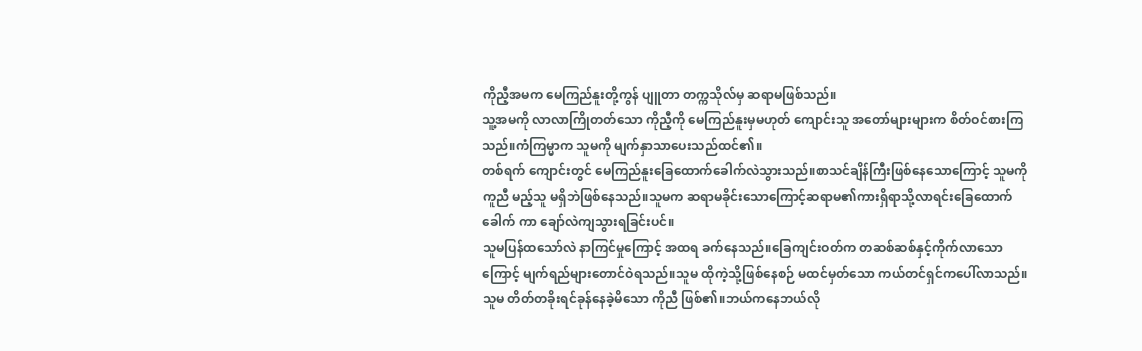ကိုညီ့အမက မေကြည်နူးတို့ကွန် ပျူတာ တက္ကသိုလ်မှ ဆရာမဖြစ်သည်။
သူ့အမကို လာလာကြိုတတ်သော ကိုညီ့ကို မေကြည်နူးမှမဟုတ် ကျောင်းသူ အတော်များများက စိတ်ဝင်စားကြသည်။ကံကြမ္မာက သူမကို မျက်နှာသာပေးသည်ထင်၏။
တစ်ရက် ကျောင်းတွင် မေကြည်နူးခြေထောက်ခေါက်လဲသွားသည်။စာသင်ချိန်ကြီးဖြစ်နေသောကြောင့် သူမကိုကူညီ မည့်သူ မရှိဘဲဖြစ်နေသည်။သူမက ဆရာမခိုင်းသောကြောင့်ဆရာမ၏ကားရှိရာသို့လာရင်းခြေထောက်ခေါက် ကာ ချော်လဲကျသွားရခြင်းပင်။
သူမပြန်ထသော်လဲ နာကြင်မှုကြောင့် အထရ ခက်နေသည်။ခြေကျင်းဝတ်က တဆစ်ဆစ်နှင့်ကိုက်လာသောကြောင့် မျက်ရည်များတောင်ဝဲရသည်။သူမ ထိုကဲ့သို့ဖြစ်နေစဉ် မထင်မှတ်သော ကယ်တင်ရှင်ကပေါ်လာသည်။
သူမ တိတ်တခိုးရင်ခုန်နေခဲ့မိသော ကိုညီ ဖြစ်၏။ဘယ်ကနေဘယ်လို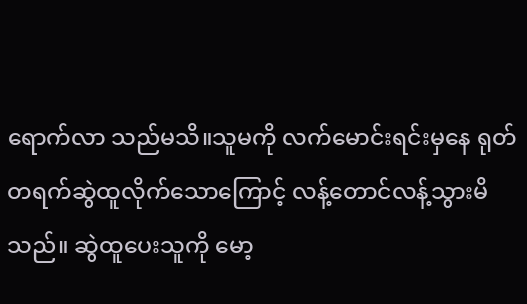ရောက်လာ သည်မသိ။သူမကို လက်မောင်းရင်းမှနေ ရုတ်တရက်ဆွဲထူလိုက်သောကြောင့် လန့်တောင်လန့်သွားမိသည်။ ဆွဲထူပေးသူကို မော့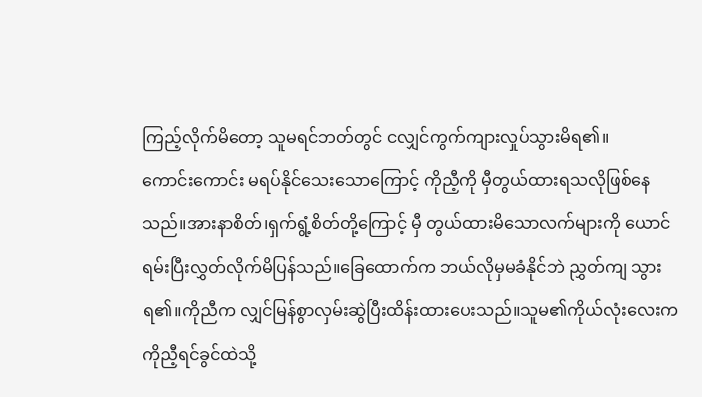ကြည့်လိုက်မိတော့ သူမရင်ဘတ်တွင် ငလျှင်ကွက်ကျားလှုပ်သွားမိရ၏။
ကောင်းကောင်း မရပ်နိုင်သေးသောကြောင့် ကိုညီ့ကို မှီတွယ်ထားရသလိုဖြစ်နေသည်။အားနာစိတ်၊ရှက်ရွံ့စိတ်တို့ကြောင့် မှီ တွယ်ထားမိသောလက်များကို ယောင်ရမ်းပြီးလွှတ်လိုက်မိပြန်သည်။ခြေထောက်က ဘယ်လိုမှမခံနိုင်ဘဲ ညွှတ်ကျ သွားရ၏။ကိုညီက လျှင်မြန်စွာလှမ်းဆွဲပြီးထိန်းထားပေးသည်။သူမ၏ကိုယ်လုံးလေးက ကိုညီ့ရင်ခွင်ထဲသို့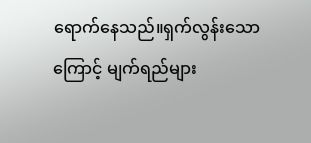ရောက်နေသည်။ရှက်လွန်းသောကြောင့် မျက်ရည်များ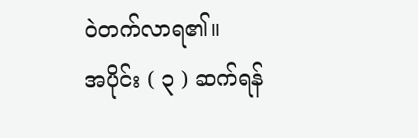ဝဲတက်လာရ၏။
အပိုင်း ( ၃ ) ဆက်ရန်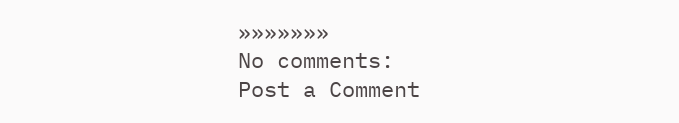»»»»»»»
No comments:
Post a Comment